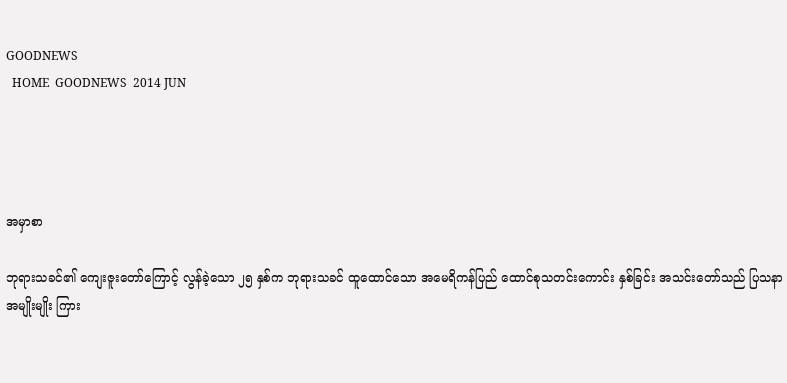GOODNEWS
  HOME  GOODNEWS  2014 JUN




အမှာစာ

ဘုရားသခင်၏ ကျေးဇူးတော်ကြောင့် လွန်ခဲ့သော ၂၅ နှစ်က ဘုရားသခင် ထူထောင်သော အမေရိကန်ပြည် ထောင်စုသတင်းကောင်း နှစ်ခြင်း အသင်းတော်သည် ပြသနာ အမျိုးမျိုး ကြား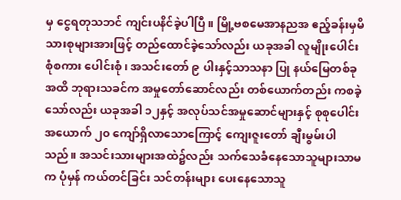မှ ငွေရတုသဘင် ကျင်းပနိင်ခဲ့ပါပြီ။ မြို့ဗစမေအာနညအ ဧည့်ခန်းမှမိသားစုများအားဖြင့် တည်ထောင်ခဲ့သော်လည်း ယခုအခါ လူမျိုးပေါင်းစုံစကား ပေါင်းစုံ၊ အသင်းတော် ၉ ပါးနှင့်သာသနာ ပြု နယ်မြေတစ်ခုအထိ ဘုရားသခင်က အမှုတော်ဆောင်လည်း တစ်ယောက်တည်း ကစခဲ့သော်လည်း ယခုအခါ ၁၂နှင့် အလုပ်သင်အမှုဆောင်များနှင့် စုစုပေါင်းအယောက် ၂၀ ကျော်ရှိလာသောကြောင့် ကျေးဇူးတော် ချီးမွမ်းပါသည်။ အသင်းသားများအထဲ၌လည်း သက်သေခံနေသောသူများသာမက ပုံမှန် ကယ်တင်ခြင်း သင်တန်းများ ပေးနေသောသူ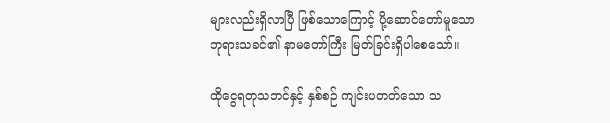များလည်းရှိလာပြီ ဖြစ်သောကြောင့် ပို့ဆောင်တော်မူသော ဘုရားသခင်၏ နာမတော်ကြီး မြတ်ခြင်းရှိပါစေသော်။

ထိုငွေရတုသဘင်နှင့် နှစ်စဉ် ကျင်းပတတ်သော သ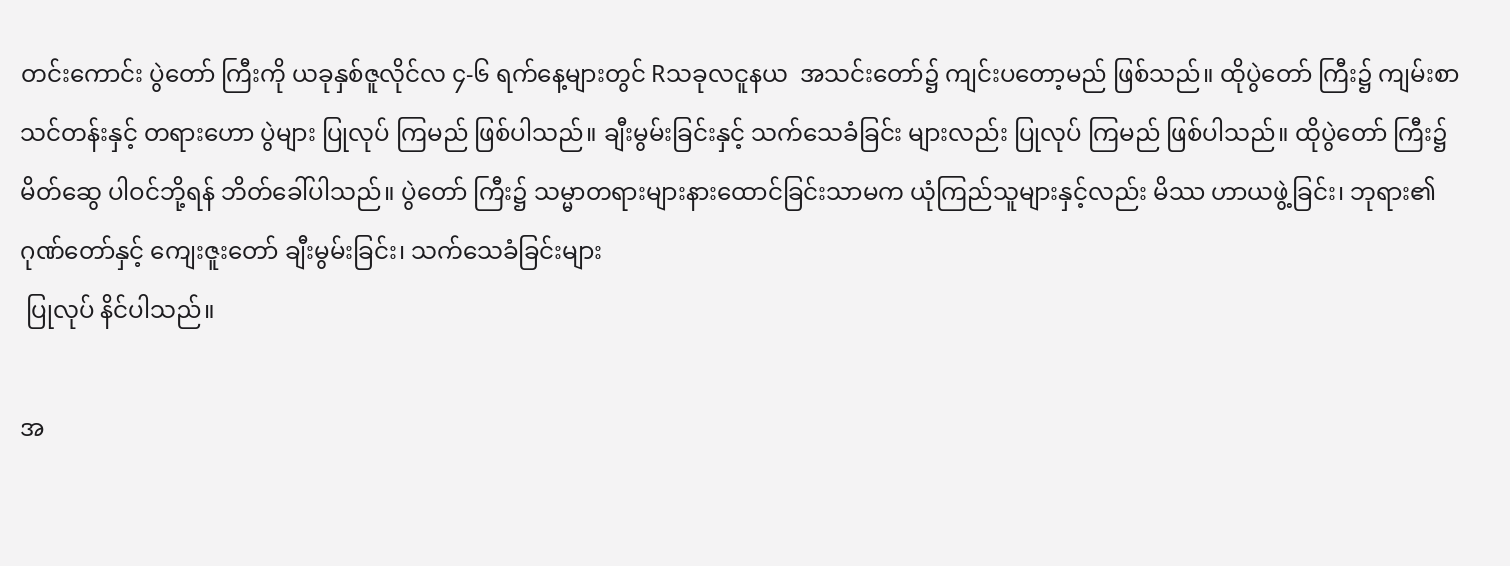တင်းကောင်း ပွဲတော် ကြီးကို ယခုနှစ်ဇူလိုင်လ ၄-၆ ရက်နေ့များတွင် Rသခုလငူနယ  အသင်းတော်၌ ကျင်းပတော့မည် ဖြစ်သည်။ ထိုပွဲတော် ကြီး၌ ကျမ်းစာ သင်တန်းနှင့် တရားဟော ပွဲများ ပြုလုပ် ကြမည် ဖြစ်ပါသည်။ ချီးမွမ်းခြင်းနှင့် သက်သေခံခြင်း များလည်း ပြုလုပ် ကြမည် ဖြစ်ပါသည်။ ထိုပွဲတော် ကြီး၌ မိတ်ဆွေ ပါဝင်ဘို့ရန် ဘိတ်ခေါ်ပါသည်။ ပွဲတော် ကြီး၌ သမ္မာတရားများနားထောင်ခြင်းသာမက ယုံကြည်သူများနှင့်လည်း မိဿ ဟာယဖွဲ့ခြင်း၊ ဘုရား၏ ဂုဏ်တော်နှင့် ကျေးဇူးတော် ချီးမွမ်းခြင်း၊ သက်သေခံခြင်းများ
 ပြုလုပ် နိင်ပါသည်။

အ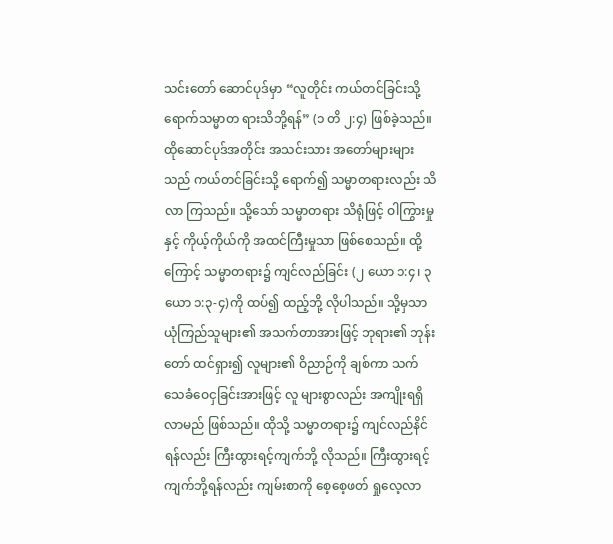သင်းတော် ဆောင်ပုဒ်မှာ “လူတိုင်း ကယ်တင်ခြင်းသို့ ရောက်သမ္မာတ ရားသိဘို့ရန်” (၁ တိ ၂:၄) ဖြစ်ခဲ့သည်။ ထိုဆောင်ပုဒ်အတိုင်း အသင်းသား အတော်များများသည် ကယ်တင်ခြင်းသို့ ရောက်၍ သမ္မာတရားလည်း သိလာ ကြသည်။ သို့သော် သမ္မာတရား သိရုံဖြင့် ဝါကြွားမှုနှင့် ကိုယ့်ကိုယ်ကို အထင်ကြီးမှုသာ ဖြစ်စေသည်။ ထို့ကြောင့် သမ္မာတရား၌ ကျင်လည်ခြင်း (၂ ယော ၁:၄၊ ၃ ယော ၁:၃-၄)ကို ထပ်၍ ထည့်ဘို့ လိုပါသည်။ သို့မှသာ ယုံကြည်သူများ၏ အသက်တာအားဖြင့် ဘုရား၏ ဘုန်းတော် ထင်ရှား၍ လူများ၏ ဝိညာဉ်ကို ချစ်ကာ သက်သေခံဝေငှခြင်းအားဖြင့် လူ များစွာလည်း အကျိုးရရှိလာမည် ဖြစ်သည်။ ထိုသို့ သမ္မာတရား၌ ကျင်လည်နိင်ရန်လည်း ကြီးထွားရင့်ကျက်ဘို့ လိုသည်။ ကြီးထွားရင့်ကျက်ဘို့ရန်လည်း ကျမ်းစာကို စေ့စေ့ဖတ် ရှုလေ့လာ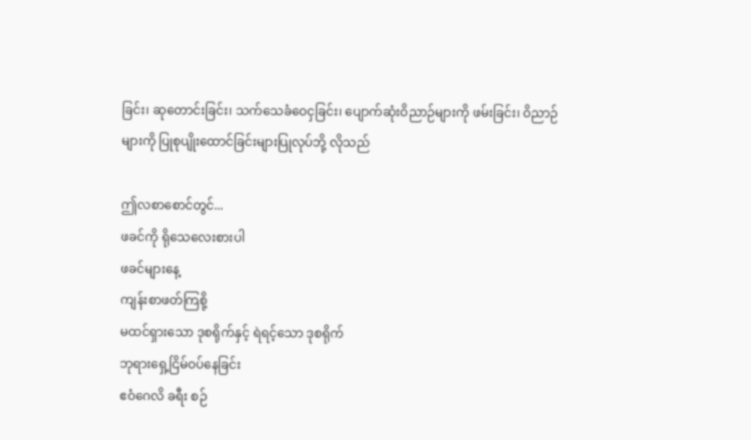ခြင်း၊ ဆုတောင်းခြင်း၊ သက်သေခံဝေငှခြင်း၊ ပျောက်ဆုံးဝိညာဉ်များကို ဖမ်းခြင်း၊ ဝိညာဉ်များကို ပြုစုပျိုးထောင်ခြင်းများပြုလုပ်ဘို့ လိုသည်

ဤလစာစောင်တွင်...
ဖခင်ကို ရိုသေလေးစားပါ
ဖခင်များနေ့
ကျန်းစာဖတ်ကြစို့
မထင်ရှားသော ဒုစရိုက်နှင့် ရဲရင့်သော ဒုစရိုက်
ဘုရားရှေ့ငြိမ်ဝပ်နေခြင်း
ဧဝံဂေလိ ခရီး စဉ်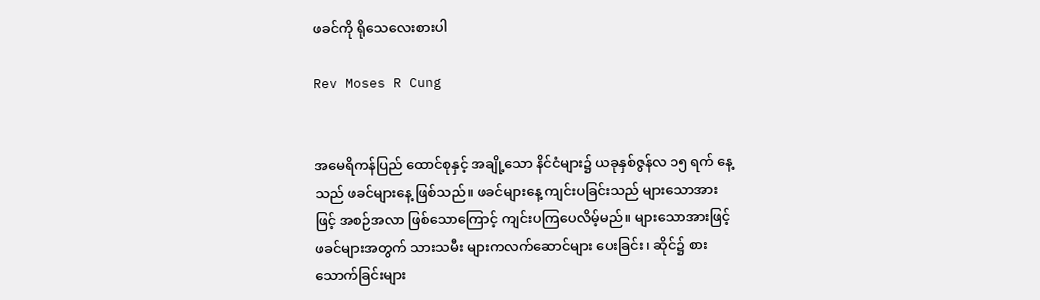ဖခင်ကို ရိုသေလေးစားပါ

Rev Moses R Cung


အမေရိကန်ပြည် ထောင်စုနှင့် အချို့သော နိင်ငံများ၌ ယခုနှစ်ဇွန်လ ၁၅ ရက် နေ့သည် ဖခင်များနေ့ ဖြစ်သည်။ ဖခင်များနေ့ ကျင်းပခြင်းသည် များသောအားဖြင့် အစဉ်အလာ ဖြစ်သောကြောင့် ကျင်းပကြပေလိမ့်မည်။ များသောအားဖြင့် ဖခင်များအတွက် သားသမီး များကလက်ဆောင်များ ပေးခြင်း၊ ဆိုင်၌ စားသောက်ခြင်းများ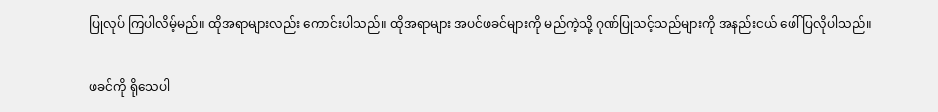ပြုလုပ် ကြပါလိမ့်မည်။ ထိုအရာများလည်း ကောင်းပါသည်။ ထိုအရာများ အပင်ဖခင်များကို မည်ကဲ့သို့ ဂုဏ်ပြုသင့်သည်များကို အနည်းငယ် ဖေါ်ပြလိုပါသည်။

ဖခင်ကို ရိုသေပါ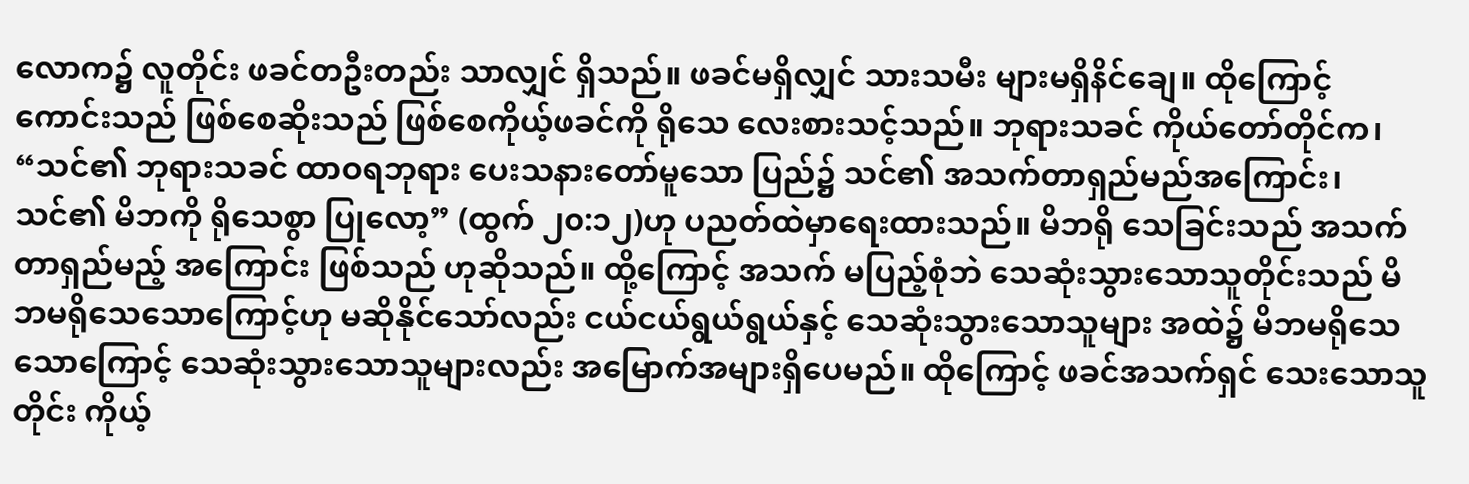လောက၌ လူတိုင်း ဖခင်တဦးတည်း သာလျှင် ရှိသည်။ ဖခင်မရှိလျှင် သားသမီး များမရှိနိင်ချေ။ ထိုကြောင့် ကောင်းသည် ဖြစ်စေဆိုးသည် ဖြစ်စေကိုယ့်ဖခင်ကို ရိုသေ လေးစားသင့်သည်။ ဘုရားသခင် ကိုယ်တော်တိုင်က၊ “သင်၏ ဘုရားသခင် ထာဝရဘုရား ပေးသနားတော်မူသော ပြည်၌ သင်၏ အသက်တာရှည်မည်အကြောင်း၊ သင်၏ မိဘကို ရိုသေစွာ ပြုလော့” (ထွက် ၂၀:၁၂)ဟု ပညတ်ထဲမှာရေးထားသည်။ မိဘရို သေခြင်းသည် အသက်တာရှည်မည့် အကြောင်း ဖြစ်သည် ဟုဆိုသည်။ ထို့ကြောင့် အသက် မပြည့်စုံဘဲ သေဆုံးသွားသောသူတိုင်းသည် မိဘမရိုသေသောကြောင့်ဟု မဆိုနိုင်သော်လည်း ငယ်ငယ်ရွယ်ရွယ်နှင့် သေဆုံးသွားသောသူများ အထဲ၌ မိဘမရိုသေ သောကြောင့် သေဆုံးသွားသောသူများလည်း အမြောက်အများရှိပေမည်။ ထိုကြောင့် ဖခင်အသက်ရှင် သေးသောသူတိုင်း ကိုယ့်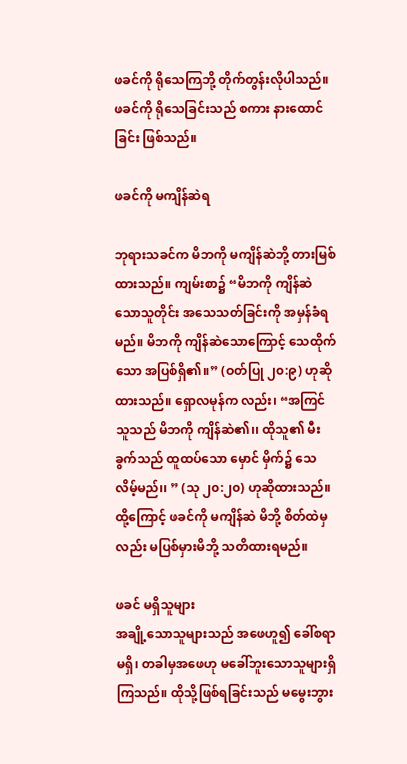ဖခင်ကို ရိုသေကြဘို့ တိုက်တွန်းလိုပါသည်။ ဖခင်ကို ရိုသေခြင်းသည် စကား နားထောင်ခြင်း ဖြစ်သည်။

ဖခင်ကို မကျိန်ဆဲရ

ဘုရားသခင်က မိဘကို မကျိန်ဆဲဘို့ တားမြစ်ထားသည်။ ကျမ်းစာ၌ “မိဘကို ကျိန်ဆဲသောသူတိုင်း အသေသတ်ခြင်းကို အမှန်ခံရမည်။ မိဘကို ကျိန်ဆဲသောကြောင့် သေထိုက်သော အပြစ်ရှိ၏။” (ဝတ်ပြု ၂၀:၉) ဟုဆိုထားသည်။ ရှောလမုန်က လည်း၊ “အကြင်သူသည် မိဘကို ကျိန်ဆဲ၏၊၊ ထိုသူ၏ မီးခွက်သည် ထူထပ်သော မှောင် မှိက်၌ သေလိမ့်မည်၊၊ ” (သု ၂၀:၂၀) ဟုဆိုထားသည်။ ထို့ကြောင့် ဖခင်ကို မကျိန်ဆဲ မိဘို့ စိတ်ထဲမှလည်း မပြစ်မှားမိဘို့ သတိထားရမည်။

ဖခင် မရှိသူများ
အချို့သောသူများသည် အဖေဟူ၍ ခေါ်စရာ မရှိ၊ တခါမှအဖေဟု မခေါ်ဘူးသောသူများရှိကြသည်။ ထိုသို့ဖြစ်ရခြင်းသည် မမွေးဘွား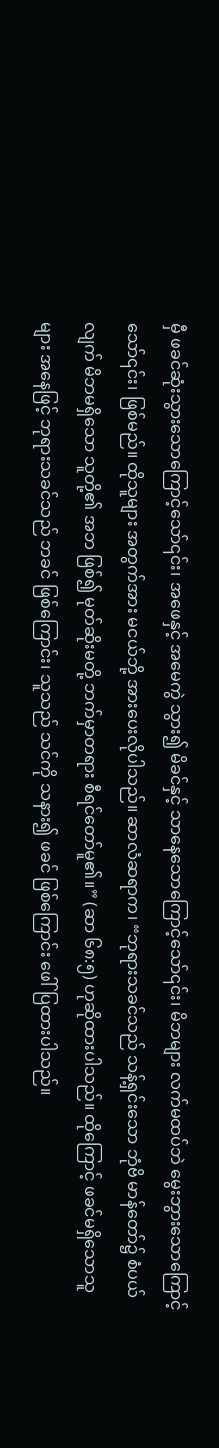မှီ ဖခင်ဆုံးသွားသောကြောင့်သော်၎င်း၊ အဖေနှင့် အမေကွဲ သွား၍ မိခင်နှင့် သာနေသောကြောင့်သော်၎င်း၊ မိဘများ လက်မထပ်ဘဲ မွေးဘွားသောကြောင့်သော်၎င်း၊ ဖြစ်မည်။ ထိုသူများ အတွက်အား မငယ်ဘို့ အားပေးလိုပါသည်။ ဆာလံဆရာက၊ “ဘုရားသခင်သည် သန့်ရှင်းသော ဘုံဗိ မာန်တော်၌ စံပယ်လျက် မိဘမရှိသော သူတို့၏ အဘ ဖြစ်၍ မုတ်ဆိုးမတို့ ဘက်မှာတရား စီရင်တော်မူ၏။” (ဆာ ၆၈:၅) ဟုဆိုထားပါသည်။ ထိုကြောင့် ဖခင်မရှိသောသူများ အနေဖြင့် ဘုရားသခင်သည် ဘခင် ဖြစ်ကြောင်း၊ သူသည် သင်ကို သနား၍ ဖခင် ဖြစ်ကြောင်း ဖေါ်ပြထားပါသည်။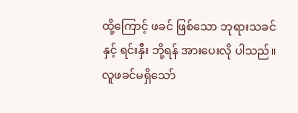ထို့ကြောင့် ဖခင် ဖြစ်သော ဘုရားသခင်နှင့် ရင်းနှီး ဘို့ရန် အားပေးလို ပါသည်။ လူဖခင်မရှိသော်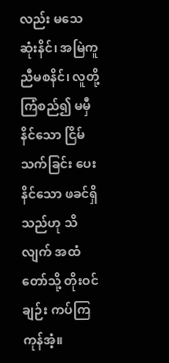လည်း မသေဆုံးနိင်၊ အမြဲကူညီမစနိင်၊ လူတို့ ကြံစည်၍ မမှီ နိင်သော ငြိမ်သက်ခြင်း ပေးနိင်သော ဖခင်ရှိသည်ဟု သိလျက် အထံတော်သို့ တိုးဝင်ချဉ်း ကပ်ကြကုန်အံ့။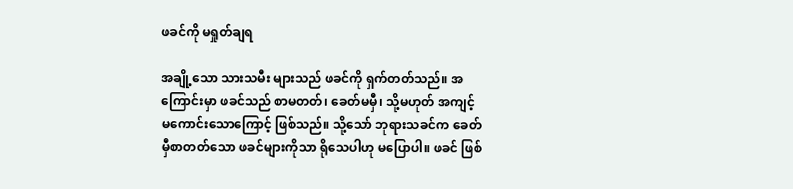ဖခင်ကို မရှုတ်ချရ

အချို့သော သားသမီး များသည် ဖခင်ကို ရှက်တတ်သည်။ အကြောင်းမှာ ဖခင်သည် စာမတတ်၊ ခေတ်မမှီ၊ သို့မဟုတ် အကျင့်မကောင်းသောကြောင့် ဖြစ်သည်။ သို့သော် ဘုရားသခင်က ခေတ်မှီစာတတ်သော ဖခင်များကိုသာ ရိုသေပါဟု မပြောပါ။ ဖခင် ဖြစ်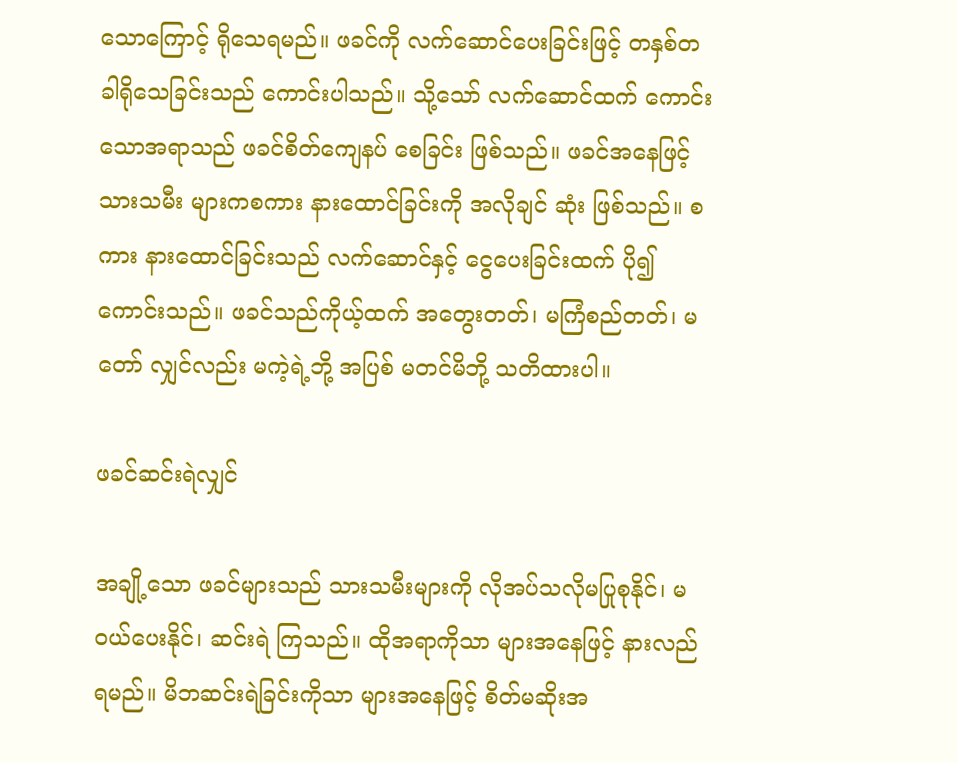သောကြောင့် ရိုသေရမည်။ ဖခင်ကို လက်ဆောင်ပေးခြင်းဖြင့် တနှစ်တခါရိုသေခြင်းသည် ကောင်းပါသည်။ သို့သော် လက်ဆောင်ထက် ကောင်းသောအရာသည် ဖခင်စိတ်ကျေနပ် စေခြင်း ဖြစ်သည်။ ဖခင်အနေဖြင့်သားသမီး များကစကား နားထောင်ခြင်းကို အလိုချင် ဆုံး ဖြစ်သည်။ စကား နားထောင်ခြင်းသည် လက်ဆောင်နှင့် ငွေပေးခြင်းထက် ပို၍ ကောင်းသည်။ ဖခင်သည်ကိုယ့်ထက် အတွေးတတ်၊ မကြံစည်တတ်၊ မတော် လျှင်လည်း မကဲ့ရဲ့ဘို့ အပြစ် မတင်မိဘို့ သတိထားပါ။

ဖခင်ဆင်းရဲလျှင်

အချို့သော ဖခင်များသည် သားသမီးများကို လိုအပ်သလိုမပြုစုနိုင်၊ မဝယ်ပေးနိုင်၊ ဆင်းရဲ ကြသည်။ ထိုအရာကိုသာ များအနေဖြင့် နားလည်ရမည်။ မိဘဆင်းရဲခြင်းကိုသာ များအနေဖြင့် စိတ်မဆိုးအ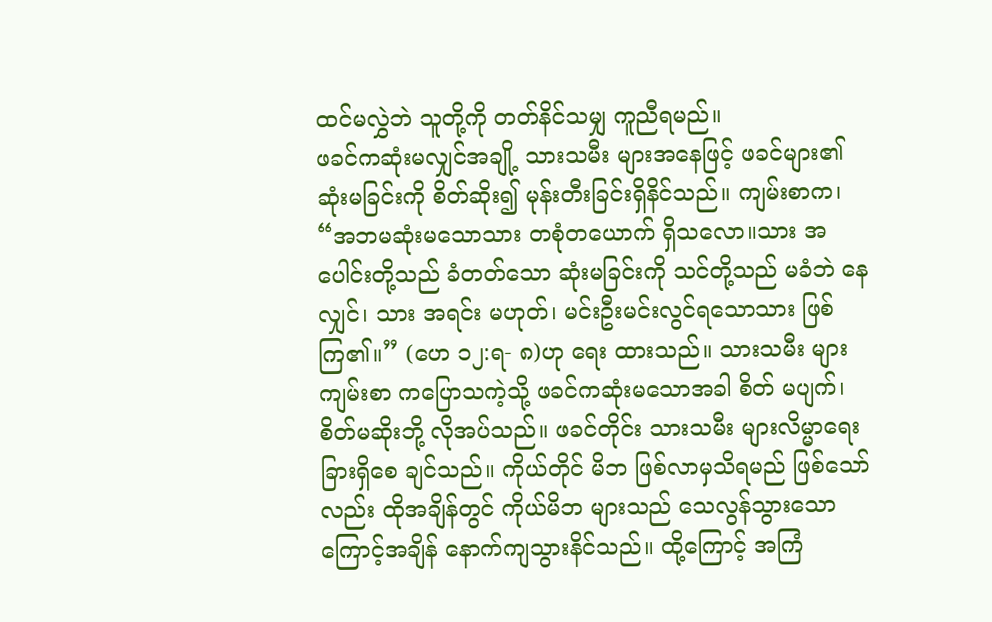ထင်မလွှဲဘဲ သူတို့ကို တတ်နိင်သမျှ ကူညီရမည်။
ဖခင်ကဆုံးမလျှင်အချို့ သားသမီး များအနေဖြင့် ဖခင်များ၏ ဆုံးမခြင်းကို စိတ်ဆိုး၍ မုန်းတီးခြင်းရှိနိင်သည်။ ကျမ်းစာက၊ “အဘမဆုံးမသောသား တစုံတယောက် ရှိသလော။သား အပေါင်းတို့သည် ခံတတ်သော ဆုံးမခြင်းကို သင်တို့သည် မခံဘဲ နေလျှင်၊ သား အရင်း မဟုတ်၊ မင်းဦးမင်းလွင်ရသောသား ဖြစ်ကြ၏။” (ဟေ ၁၂:ရ- ၈)ဟု ရေး ထားသည်။ သားသမီး များကျမ်းစာ ကပြောသကဲ့သို့ ဖခင်ကဆုံးမသောအခါ စိတ် မပျက်၊ စိတ်မဆိုးဘို့ လိုအပ်သည်။ ဖခင်တိုင်း သားသမီး များလိမ္မာရေးခြားရှိစေ ချင်သည်။ ကိုယ်တိုင် မိဘ ဖြစ်လာမှသိရမည် ဖြစ်သော်လည်း ထိုအချိန်တွင် ကိုယ်မိဘ များသည် သေလွန်သွားသောကြောင့်အချိန် နောက်ကျသွားနိင်သည်။ ထို့ကြောင့် အကြံ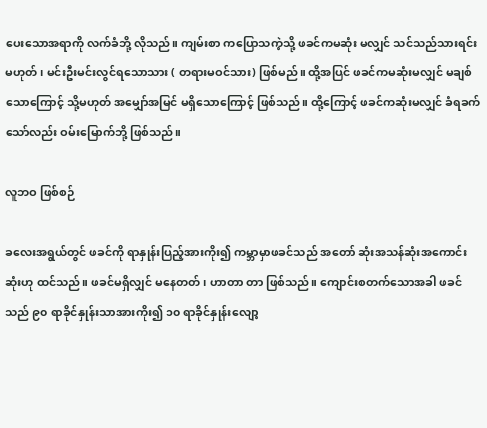ပေးသောအရာကို လက်ခံဘို့ လိုသည်။ ကျမ်းစာ ကပြောသကဲ့သို့ ဖခင်ကမဆုံး မလျှင် သင်သည်သားရင်း မဟုတ်၊ မင်းဦးမင်းလွင်ရသောသား ( တရားမဝင်သား) ဖြစ်မည်။ ထို့အပြင် ဖခင်ကမဆုံးမလျှင် မချစ်သောကြောင့် သို့မဟုတ် အမျှော်အမြင် မရှိသောကြောင့် ဖြစ်သည်။ ထို့ကြောင့် ဖခင်ကဆုံးမလျှင် ခံရခက်သော်လည်း ဝမ်းမြောက်ဘို့ ဖြစ်သည်။

လူဘဝ ဖြစ်စဉ်

ခလေးအရွယ်တွင် ဖခင်ကို ရာနှုန်းပြည့်အားကိုး၍ ကမ္ဘာမှာဖခင်သည် အတော် ဆုံးအသန်ဆုံးအကောင်းဆုံးဟု ထင်သည်။ ဖခင်မရှိလျှင် မနေတတ်၊ ဟာတာ တာ ဖြစ်သည်။ ကျောင်းစတက်သောအခါ ဖခင်သည် ၉၀ ရာခိုင်နှုန်းသာအားကိုး၍ ၁၀ ရာခိုင်နှုန်းလျော့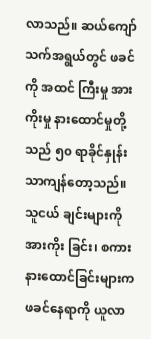လာသည်။ ဆယ်ကျော်သက်အရွယ်တွင် ဖခင်ကို အထင် ကြီးမှု အားကိုးမှု နားထောင်မှုတို့သည် ၅၀ ရာခိုင်နှုန်းသာကျန်တော့သည်။ သူငယ် ချင်းများကို အားကိုး ခြင်း၊ စကား နားထောင်ခြင်းများက ဖခင်နေရာကို ယူလာ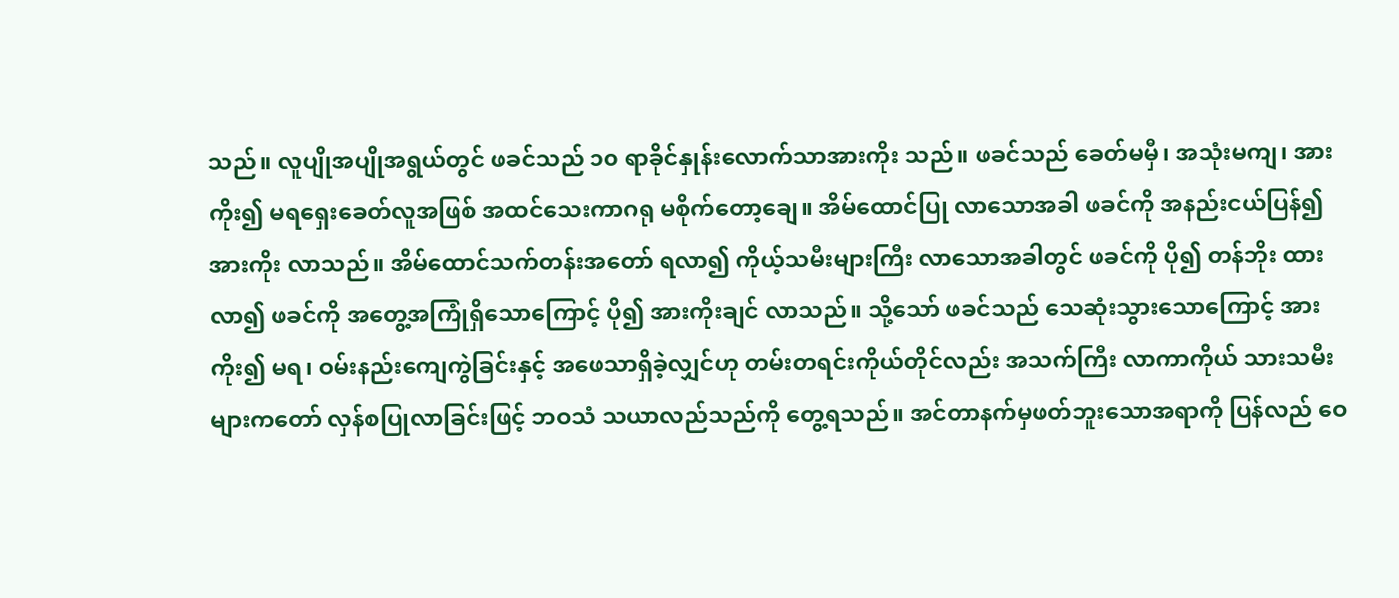သည်။ လူပျိုအပျိုအရွယ်တွင် ဖခင်သည် ၁၀ ရာခိုင်နှုန်းလောက်သာအားကိုး သည်။ ဖခင်သည် ခေတ်မမှီ၊ အသုံးမကျ၊ အားကိုး၍ မရရှေးခေတ်လူအဖြစ် အထင်သေးကာဂရု မစိုက်တော့ချေ။ အိမ်ထောင်ပြု လာသောအခါ ဖခင်ကို အနည်းငယ်ပြန်၍ အားကိုး လာသည်။ အိမ်ထောင်သက်တန်းအတော် ရလာ၍ ကိုယ့်သမီးများကြီး လာသောအခါတွင် ဖခင်ကို ပို၍ တန်ဘိုး ထားလာ၍ ဖခင်ကို အတွေ့အကြုံရှိသောကြောင့် ပို၍ အားကိုးချင် လာသည်။ သို့သော် ဖခင်သည် သေဆုံးသွားသောကြောင့် အားကိုး၍ မရ၊ ဝမ်းနည်းကျေကွဲခြင်းနှင့် အဖေသာရှိခဲ့လျှင်ဟု တမ်းတရင်းကိုယ်တိုင်လည်း အသက်ကြီး လာကာကိုယ် သားသမီး များကတော် လှန်စပြုလာခြင်းဖြင့် ဘဝသံ သယာလည်သည်ကို တွေ့ရသည်။ အင်တာနက်မှဖတ်ဘူးသောအရာကို ပြန်လည် ဝေ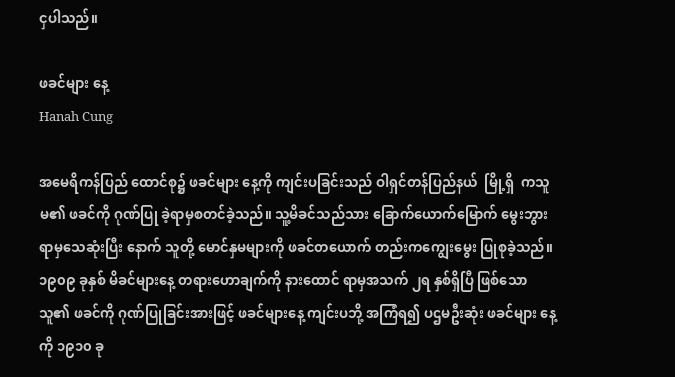ငှပါသည်။

ဖခင်များ နေ့
Hanah Cung

အမေရိကန်ပြည် ထောင်စု၌ ဖခင်များ နေ့ကို ကျင်းပခြင်းသည် ဝါရှင်တန်ပြည်နယ်  မြို့ရှိ  ကသူမ၏ ဖခင်ကို ဂုဏ်ပြု ခဲ့ရာမှစတင်ခဲ့သည်။ သူ့မိခင်သည်သား ခြောက်ယောက်မြောက် မွေးဘွားရာမှသေဆုံးပြီး နောက် သူတို့ မောင်နှမများကို ဖခင်တယောက် တည်းကကျွေးမွေး ပြုစုခဲ့သည်။ ၁၉၀၉ ခုနှစ် မိခင်များနေ့ တရားဟောချက်ကို နားထောင် ရာမှအသက် ၂ရ နှစ်ရှိပြီ ဖြစ်သော  သူ၏ ဖခင်ကို ဂုဏ်ပြုခြင်းအားဖြင့် ဖခင်များနေ့ ကျင်းပဘို့ အကြံရ၍ ပဌမဦးဆုံး ဖခင်များ နေ့ကို ၁၉၁၀ ခု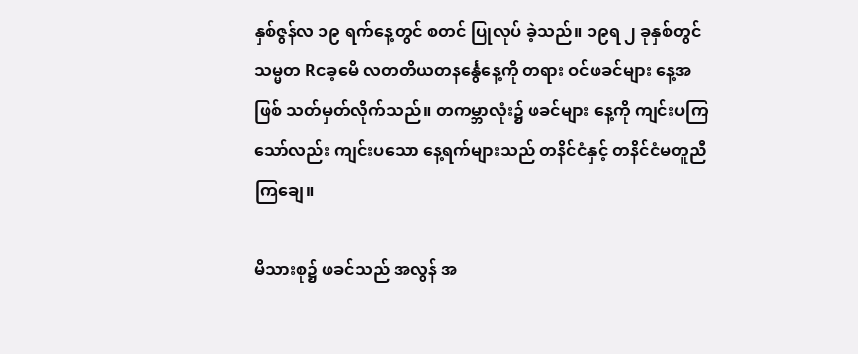နှစ်ဇွန်လ ၁၉ ရက်နေ့တွင် စတင် ပြုလုပ် ခဲ့သည်။ ၁၉ရ ၂ ခုနှစ်တွင် သမ္မတ Rငခ့မေိ လတတိယတနင်္နွေနေ့ကို တရား ဝင်ဖခင်များ နေ့အဖြစ် သတ်မှတ်လိုက်သည်။ တကမ္ဘာလုံး၌ ဖခင်များ နေ့ကို ကျင်းပကြသော်လည်း ကျင်းပသော နေ့ရက်များသည် တနိင်ငံနှင့် တနိင်ငံမတူညီကြချေ။

မိသားစု၌ ဖခင်သည် အလွန် အ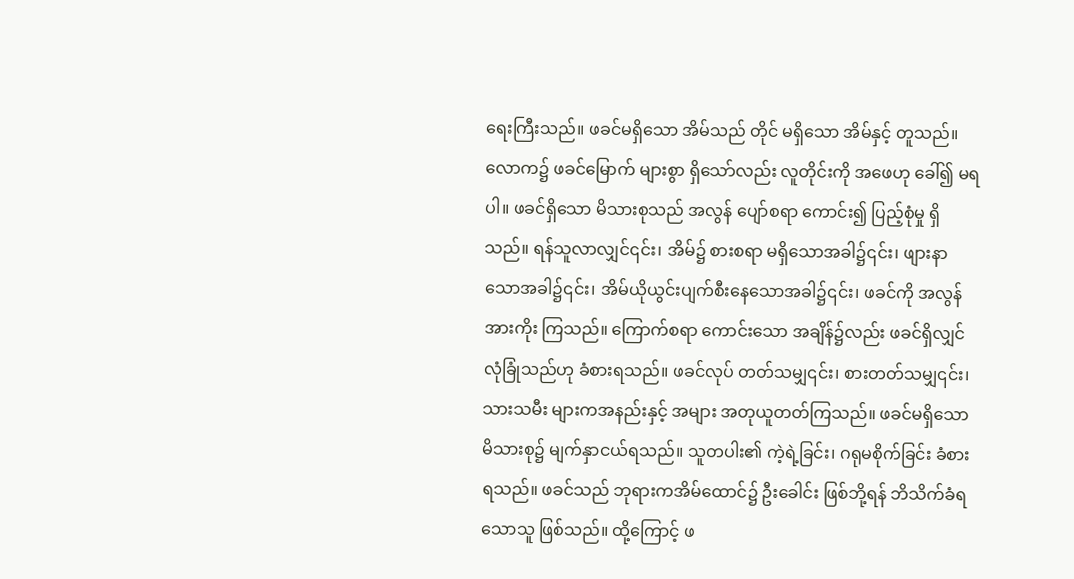ရေးကြီးသည်။ ဖခင်မရှိသော အိမ်သည် တိုင် မရှိသော အိမ်နှင့် တူသည်။ လောက၌ ဖခင်မြောက် များစွာ ရှိသော်လည်း လူတိုင်းကို အဖေဟု ခေါ်၍ မရပါ။ ဖခင်ရှိသော မိသားစုသည် အလွန် ပျော်စရာ ကောင်း၍ ပြည့်စုံမှု ရှိသည်။ ရန်သူလာလျှင်၎င်း၊ အိမ်၌ စားစရာ မရှိသောအခါ၌၎င်း၊ ဖျားနာသောအခါ၌၎င်း၊ အိမ်ယိုယွင်းပျက်စီးနေသောအခါ၌၎င်း၊ ဖခင်ကို အလွန် အားကိုး ကြသည်။ ကြောက်စရာ ကောင်းသော အချိန်၌လည်း ဖခင်ရှိလျှင် လုံခြုံသည်ဟု ခံစားရသည်။ ဖခင်လုပ် တတ်သမျှ၎င်း၊ စားတတ်သမျှ၎င်း၊ သားသမီး များကအနည်းနှင့် အများ အတုယူတတ်ကြသည်။ ဖခင်မရှိသော မိသားစု၌ မျက်နှာငယ်ရသည်။ သူတပါး၏ ကဲ့ရဲ့ခြင်း၊ ဂရုမစိုက်ခြင်း ခံစားရသည်။ ဖခင်သည် ဘုရားကအိမ်ထောင်၌ ဦးခေါင်း ဖြစ်ဘို့ရန် ဘိသိက်ခံရ သောသူ ဖြစ်သည်။ ထို့ကြောင့် ဖ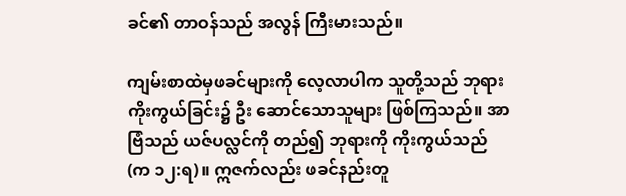ခင်၏ တာဝန်သည် အလွန် ကြီးမားသည်။

ကျမ်းစာထဲမှဖခင်များကို လေ့လာပါက သူတို့သည် ဘုရားကိုးကွယ်ခြင်း၌ ဦး ဆောင်သောသူများ ဖြစ်ကြသည်။ အာဗြံသည် ယဇ်ပလ္လင်ကို တည်၍ ဘုရားကို ကိုးကွယ်သည် (က ၁၂:ရ)။ ဣဇက်လည်း ဖခင်နည်းတူ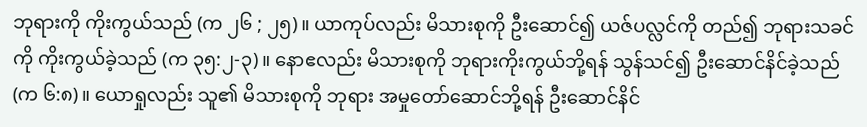ဘုရားကို ကိုးကွယ်သည် (က ၂၆ ; ၂၅)။ ယာကုပ်လည်း မိသားစုကို ဦးဆောင်၍ ယဇ်ပလ္လင်ကို တည်၍ ဘုရားသခင်ကို ကိုးကွယ်ခဲ့သည် (က ၃၅:၂-၃)။ နောဧလည်း မိသားစုကို ဘုရားကိုးကွယ်ဘို့ရန် သွန်သင်၍ ဦးဆောင်နိင်ခဲ့သည် (က ၆:၈)။ ယောရှုလည်း သူ၏ မိသားစုကို ဘုရား အမှုတော်ဆောင်ဘို့ရန် ဦးဆောင်နိင်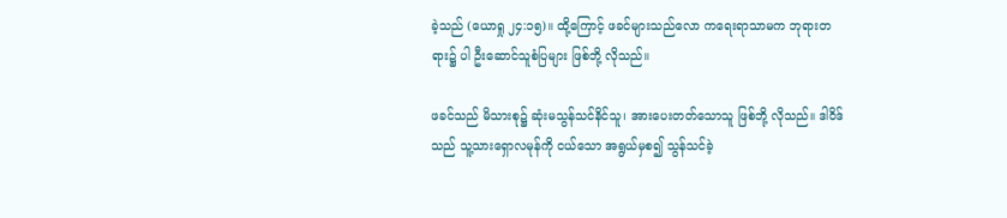ခဲ့သည် (ယောရှု ၂၄:၁၅)။ ထို့ကြောင့် ဖခင်များသည်လော ကရေးရာသာမက ဘုရားတရား၌ ပါ ဦးဆောင်သူစံပြများ ဖြစ်ဘို့ လိုသည်။

ဖခင်သည် မိသားစု၌ ဆုံးမသွန်သင်နိင်သူ၊ အားပေးတတ်သောသူ ဖြစ်ဘို့ လိုသည်။ ဒါဝိဒ်သည် သူ့သားရှောလမုန်ကို ငယ်သော အရွယ်မှစ၍ သွန်သင်ခဲ့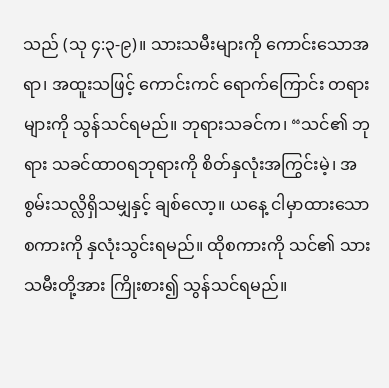သည် (သု ၄:၃-၉)။ သားသမီးများကို ကောင်းသောအရာ၊ အထူးသဖြင့် ကောင်းကင် ရောက်ကြောင်း တရားများကို သွန်သင်ရမည်။ ဘုရားသခင်က၊ “သင်၏ ဘုရား သခင်ထာဝရဘုရားကို စိတ်နှလုံးအကြွင်းမဲ့၊ အစွမ်းသလ္လိရှိသမျှနှင့် ချစ်လော့။ ယနေ့ ငါမှာထားသော စကားကို နှလုံးသွင်းရမည်။ ထိုစကားကို သင်၏ သားသမီးတို့အား ကြိုးစား၍ သွန်သင်ရမည်။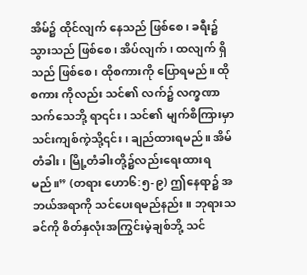အိမ်၌ ထိုင်လျက် နေသည် ဖြစ်စေ၊ ခရီး၌ သွားသည် ဖြစ်စေ၊ အိပ်လျက်၊ ထလျက် ရှိသည် ဖြစ်စေ၊ ထိုစကားကို ပြောရမည်။ ထိုစကား ကိုလည်း သင်၏ လက်၌ လက္ခဏာသက်သေဘို့ ရာ၎င်း၊ သင်၏ မျက်စိကြားမှာသင်းကျစ်ကဲ့သို့၎င်း၊ ချည်ထားရမည်။ အိမ်တံခါး၊ မြို့တံခါးတို့၌လည်းရေးထားရမည်။” (တရား ဟော၆:၅-၉) ဤနေရာ၌ အဘယ်အရာကို သင်ပေးရမည်နည်း။ ဘုရားသခင်ကို စိတ်နှလုံးအကြွင်းမဲ့ချစ်ဘို့ သင်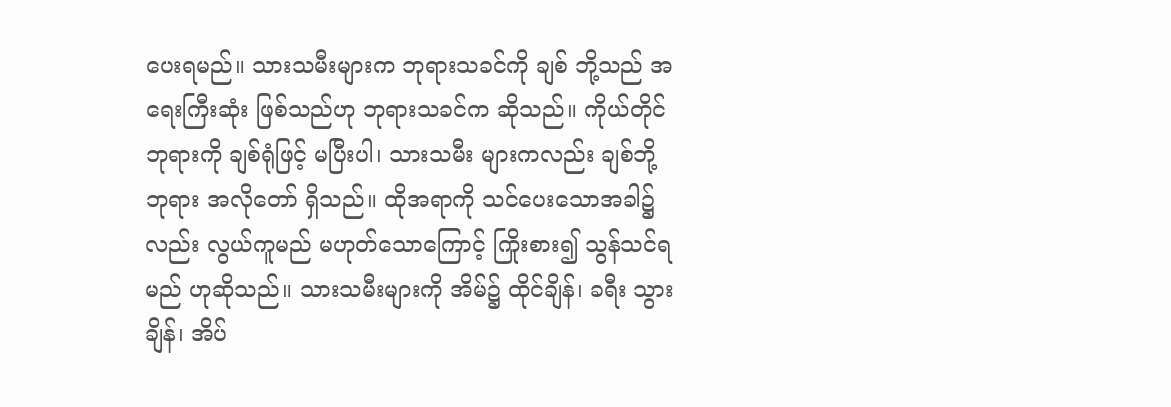ပေးရမည်။ သားသမီးများက ဘုရားသခင်ကို ချစ် ဘို့သည် အရေးကြီးဆုံး ဖြစ်သည်ဟု ဘုရားသခင်က ဆိုသည်။ ကိုယ်တိုင် ဘုရားကို ချစ်ရုံဖြင့် မပြီးပါ၊ သားသမီး များကလည်း ချစ်ဘို့ ဘုရား အလိုတော် ရှိသည်။ ထိုအရာကို သင်ပေးသောအခါ၌လည်း လွယ်ကူမည် မဟုတ်သောကြောင့် ကြိုးစား၍ သွန်သင်ရမည် ဟုဆိုသည်။ သားသမီးများကို အိမ်၌ ထိုင်ချိန်၊ ခရီး သွားချိန်၊ အိပ်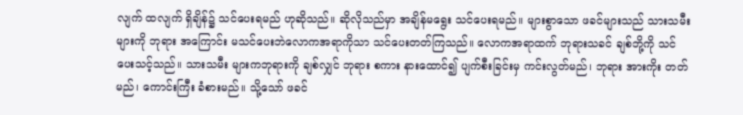လျက် ထလျက် ရှိချိန်၌ သင်ပေးရမည် ဟုဆိုသည်။ ဆိုလိုသည်မှာ အချိန်မရွေး သင်ပေးရမည်။ များစွာသော ဖခင်များသည် သားသမီးများကို ဘုရား အကြောင်း မသင်ပေးဘဲလောကအရာကိုသာ သင်ပေးတတ်ကြသည်။ လောကအရာထက် ဘုရားသခင် ချစ်ဘို့ကို သင်ပေးသင့်သည်။ သားသမီး များကဘုရားကို ချစ်လျှင် ဘုရား စကား နားထောင်၍ ပျက်စီးခြင်းမှ ကင်းလွတ်မည်၊ ဘုရား အားကိုး တတ်မည်၊ ကောင်းကြီး ခံစားမည်။ သို့သော် ဖခင်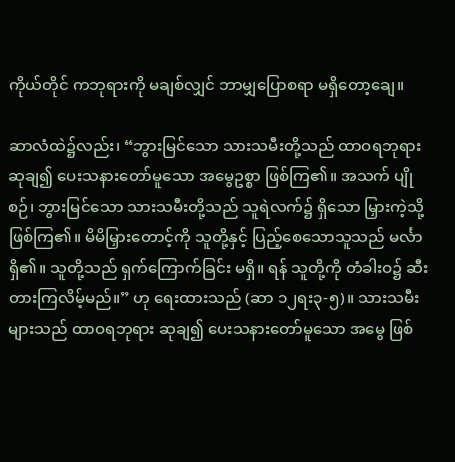ကိုယ်တိုင် ကဘုရားကို မချစ်လျှင် ဘာမျှပြောစရာ မရှိတော့ချေ။

ဆာလံထဲ၌လည်း၊ “ဘွားမြင်သော သားသမီးတို့သည် ထာဝရဘုရား ဆုချ၍ ပေးသနားတော်မူသော အမွေဥစ္စာ ဖြစ်ကြ၏။ အသက် ပျိုစဉ်၊ ဘွားမြင်သော သားသမီးတို့သည် သူရဲလက်၌ ရှိသော မြှားကဲ့သို့ဖြစ်ကြ၏။ မိမိမြှားတောင့်ကို သူတို့နှင့် ပြည့်စေသောသူသည် မင်္လာရှိ၏။ သူတို့သည် ရှက်ကြောက်ခြင်း မရှိ။ ရန် သူတို့ကို တံခါးဝ၌ ဆီးတားကြလိမ့်မည်။” ဟု ရေးထားသည် (ဆာ ၁၂ရး၃-၅)။ သားသမီး များသည် ထာဝရဘုရား ဆုချ၍ ပေးသနားတော်မူသော အမွေ ဖြစ်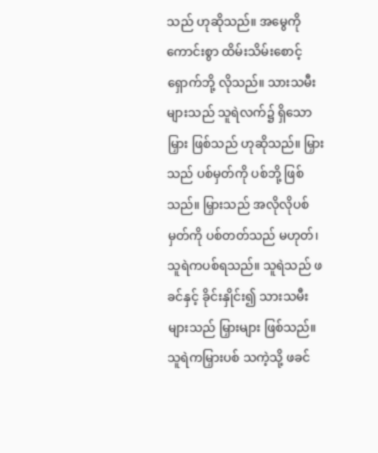သည် ဟုဆိုသည်။ အမွေကို ကောင်းစွာ ထိမ်းသိမ်းစောင့်ရှောက်ဘို့ လိုသည်။ သားသမီး များသည် သူရဲလက်၌ ရှိသော မြှား ဖြစ်သည် ဟုဆိုသည်။ မြှားသည် ပစ်မှတ်ကို ပစ်ဘို့ ဖြစ်သည်။ မြှားသည် အလိုလိုပစ်မှတ်ကို ပစ်တတ်သည် မဟုတ်၊ သူရဲကပစ်ရသည်။ သူရဲသည် ဖခင်နှင့် ခိုင်းနှိုင်း၍ သားသမီး များသည် မြှားများ ဖြစ်သည်။ သူရဲကမြှားပစ် သကဲ့သို့ ဖခင်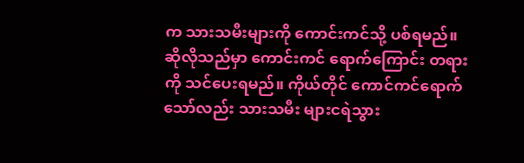က သားသမီးများကို ကောင်းကင်သို့ ပစ်ရမည်။ ဆိုလိုသည်မှာ ကောင်းကင် ရောက်ကြောင်း တရားကို သင်ပေးရမည်။ ကိုယ်တိုင် ကောင်ကင်ရောက်သော်လည်း သားသမီး များငရဲသွား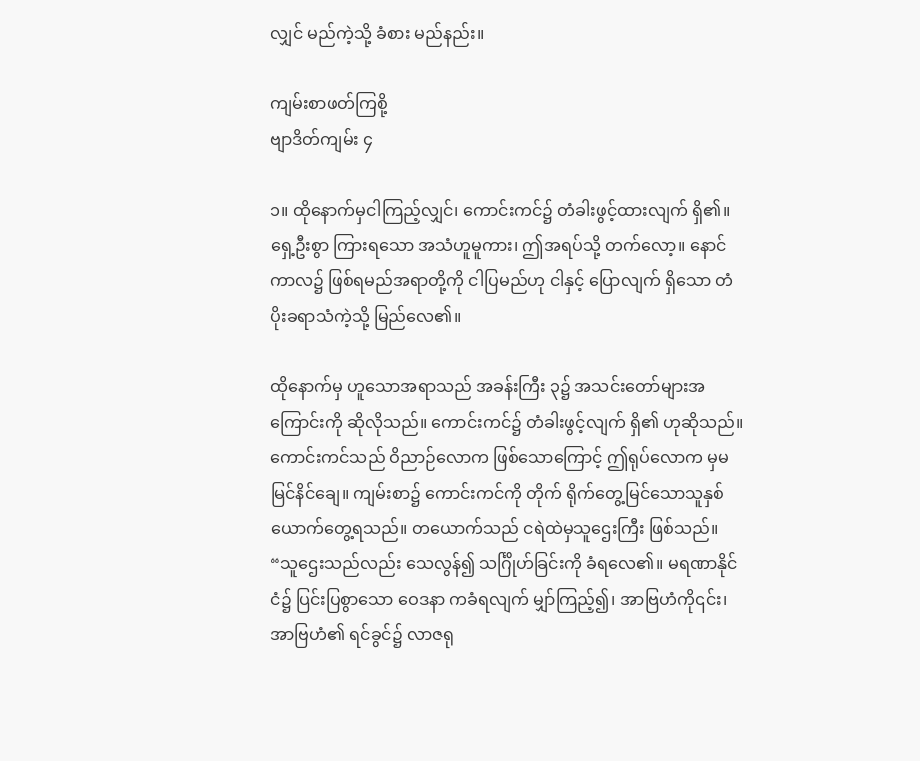လျှင် မည်ကဲ့သို့ ခံစား မည်နည်း။

ကျမ်းစာဖတ်ကြစို့
ဗျာဒိတ်ကျမ်း ၄

၁။ ထိုနောက်မှငါကြည့်လျှင်၊ ကောင်းကင်၌ တံခါးဖွင့်ထားလျက် ရှိ၏။ ရှေ့ဦးစွာ ကြားရသော အသံဟူမူကား၊ ဤအရပ်သို့ တက်လော့။ နောင်ကာလ၌ ဖြစ်ရမည်အရာတို့ကို ငါပြမည်ဟု ငါနှင့် ပြောလျက် ရှိသော တံပိုးခရာသံကဲ့သို့ မြည်လေ၏။

ထိုနောက်မှ ဟူသောအရာသည် အခန်းကြီး ၃၌ အသင်းတော်များအကြောင်းကို ဆိုလိုသည်။ ကောင်းကင်၌ တံခါးဖွင့်လျက် ရှိ၏ ဟုဆိုသည်။ ကောင်းကင်သည် ဝိညာဉ်လောက ဖြစ်သောကြောင့် ဤရုပ်လောက မှမမြင်နိင်ချေ။ ကျမ်းစာ၌ ကောင်းကင်ကို တိုက် ရိုက်တွေ့မြင်သောသူနှစ်ယောက်တွေ့ရသည်။ တယောက်သည် ငရဲထဲမှသူဌေးကြီး ဖြစ်သည်။ “သူဌေးသည်လည်း သေလွန်၍ သင်္ဂြိုဟ်ခြင်းကို ခံရလေ၏။ မရဏာနိုင်ငံ၌ ပြင်းပြစွာသော ဝေဒနာ ကခံရလျက် မျှာ်ကြည့်၍၊ အာဗြဟံကို၎င်း၊ အာဗြဟံ၏ ရင်ခွင်၌ လာဇရု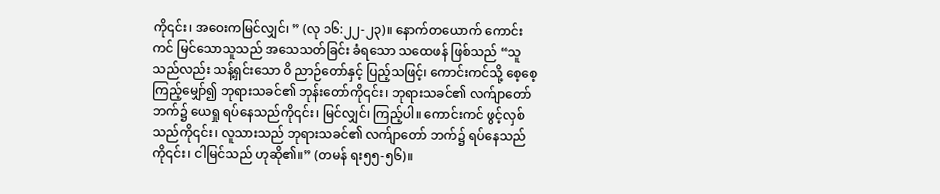ကို၎င်း၊ အဝေးကမြင်လျှင်၊ ” (လု ၁၆:၂၂-၂၃)။ နောက်တယောက် ကောင်းကင် မြင်သောသူသည် အသေသတ်ခြင်း ခံရသော သထေဖန် ဖြစ်သည် “သူသည်လည်း သန့်ရှင်းသော ဝိ ညာဉ်တော်နှင့် ပြည့်သဖြင့်၊ ကောင်းကင်သို့ စေ့စေ့ကြည့်မျှော်၍ ဘုရားသခင်၏ ဘုန်းတော်ကို၎င်း၊ ဘုရားသခင်၏ လက်ျာတော် ဘက်၌ ယေရှု ရပ်နေသည်ကို၎င်း၊ မြင်လျှင်၊ ကြည့်ပါ။ ကောင်းကင် ဖွင့်လှစ်သည်ကို၎င်း၊ လူသားသည် ဘုရားသခင်၏ လက်ျာတော် ဘက်၌ ရပ်နေသည်ကို၎င်း၊ ငါမြင်သည် ဟုဆို၏။” (တမန် ရး၅၅-၅၆)။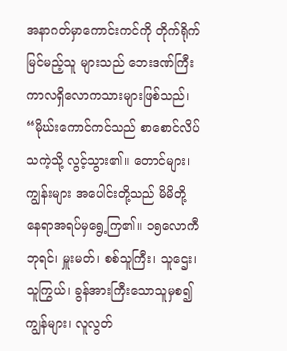အနာဂတ်မှာကောင်းကင်ကို တိုက်ရိုက်မြင်မည့်သူ များသည် ဘေးဒဏ်ကြီး ကာလရှိလောကသားများဖြစ်သည်၊ “မိုဃ်းကောင်ကင်သည် စာစောင်လိပ် သကဲ့သို့ လွင့်သွား၏။ တောင်များ၊ ကျွန်းများ အပေါင်းတို့သည် မိမိတို့ နေရာအရပ်မှရွေ့ကြ၏။ ၁၅လောကီ ဘုရင်၊ မှူးမတ်၊ စစ်သူကြီး၊ သူဌေး၊ သူကြွယ်၊ ခွန်အားကြီးသောသူမှစ၍ ကျွန်များ၊ လူလွတ်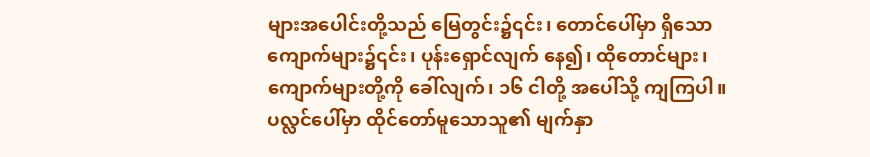များအပေါင်းတို့သည် မြေတွင်း၌၎င်း၊ တောင်ပေါ်မှာ ရှိသော ကျောက်များ၌၎င်း၊ ပုန်းရှောင်လျက် နေ၍၊ ထိုတောင်များ၊ ကျောက်များတို့ကို ခေါ်လျက်၊ ၁၆ ငါတို့ အပေါ်သို့ ကျကြပါ။ ပလ္လင်ပေါ်မှာ ထိုင်တော်မူသောသူ၏ မျက်နှာ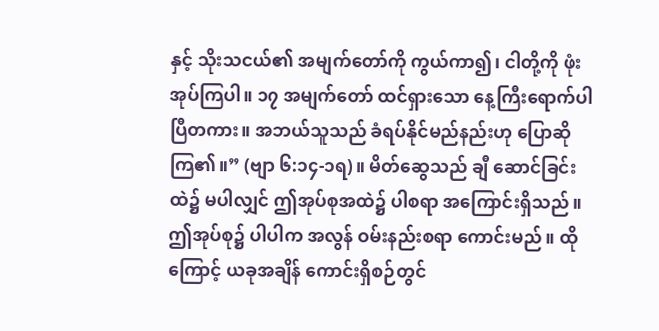နှင့် သိုးသငယ်၏ အမျက်တော်ကို ကွယ်ကာ၍၊ ငါတို့ကို ဖုံးအုပ်ကြပါ။ ၁၇ အမျက်တော် ထင်ရှားသော နေ့ကြီးရောက်ပါပြီတကား။ အဘယ်သူသည် ခံရပ်နိုင်မည်နည်းဟု ပြောဆို ကြ၏။” (ဗျာ ၆:၁၄-၁ရ)။ မိတ်ဆွေသည် ချီ ဆောင်ခြင်း ထဲ၌ မပါလျှင် ဤအုပ်စုအထဲ၌ ပါစရာ အကြောင်းရှိသည်။ ဤအုပ်စု၌ ပါပါက အလွန် ဝမ်းနည်းစရာ ကောင်းမည်။ ထိုကြောင့် ယခုအချိန် ကောင်းရှိစဉ်တွင်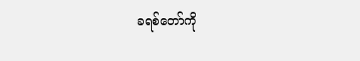ခရစ်တော်ကို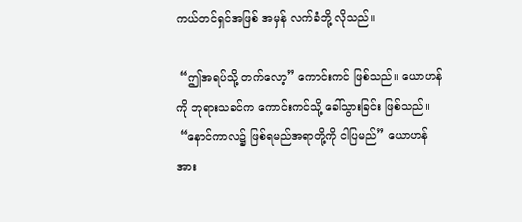ကယ်တင်ရှင်အဖြစ် အမှန် လက်ခံဘို့ လိုသည်။

 “ဤအရပ်သို့ တက်လော့” ကောင်းကင် ဖြစ်သည်။ ယောဟန်ကို ဘုရားသခင်က ကောင်းကင်သို့ ခေါ်သွားခြင်း ဖြစ်သည်။
 “နောင်ကာလ၌ ဖြစ်ရမည်အရာတို့ကို ငါပြမည်” ယောဟန်အား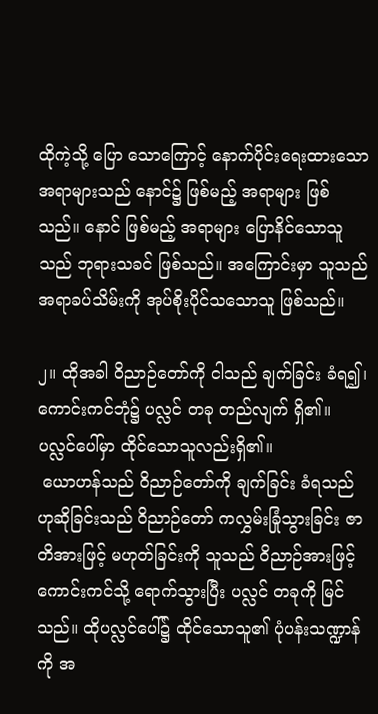ထိုကဲ့သို့ ပြော သောကြောင့် နောက်ပိုင်းရေးထားသော အရာများသည် နောင်၌ ဖြစ်မည့် အရာများ ဖြစ်သည်။ နောင် ဖြစ်မည့် အရာများ ပြောနိင်သောသူသည် ဘုရားသခင် ဖြစ်သည်။ အကြောင်းမှာ သူသည် အရာခပ်သိမ်းကို အုပ်စိုးပိုင်သသောသူ ဖြစ်သည်။

၂။ ထိုအခါ ဝိညာဉ်တော်ကို ငါသည် ချက်ခြင်း ခံရ၍၊ ကောင်းကင်ဘုံ၌ ပလ္လင် တခု တည်လျက် ရှိ၏။ ပလ္လင်ပေါ်မှာ ထိုင်သောသူလည်းရှိ၏။
 ယောဟန်သည် ဝိညာဉ်တော်ကို ချက်ခြင်း ခံရသည် ဟုဆိုခြင်းသည် ဝိညာဉ်တော် ကလွှမ်းခြုံသွားခြင်း ဇာတိအားဖြင့် မဟုတ်ခြင်းကို သူသည် ဝိညာဉ်အားဖြင့် ကောင်းကင်သို့ ရောက်သွားပြီး ပလ္လင် တခုကို မြင်သည်။ ထိုပလ္လင်ပေါ်၌ ထိုင်သောသူ၏ ပုံပန်းသဏ္ဍာန်ကို အ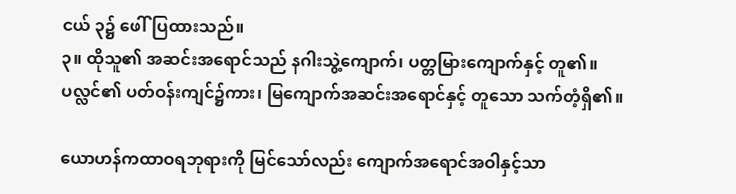ငယ် ၃၌ ဖေါ်ပြထားသည်။
၃။ ထိုသူ၏ အဆင်းအရောင်သည် နဂါးသွဲ့ကျောက်၊ ပတ္တမြားကျောက်နှင့် တူ၏။ ပလ္လင်၏ ပတ်ဝန်းကျင်၌ကား၊ မြကျောက်အဆင်းအရောင်နှင့် တူသော သက်တံ့ရှိ၏။

ယောဟန်ကထာဝရဘုရားကို မြင်သော်လည်း ကျောက်အရောင်အဝါနှင့်သာ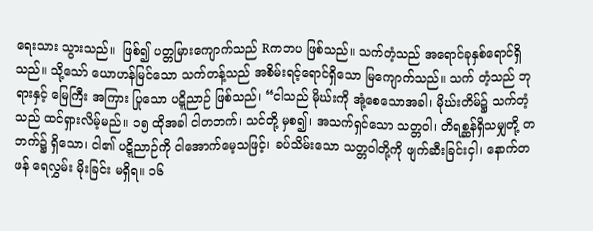ရေးသား သွားသည်။  ဖြစ်၍ ပတ္တမြားကျောက်သည် Rကဘပ ဖြစ်သည်။ သက်တံ့သည် အရောင်ခုနှစ်ရောင်ရှိသည်။ သို့သော် ယောဟန်မြင်သော သက်တန့်သည် အစိမ်းရင့်ရောင်ရှိသော မြကျောက်သည်။ သက် တံ့သည် ဘုရားနှင့် မြေကြီး အကြား ပြုသော ပဋ္ဋိညာဉ် ဖြစ်သည်၊ “ငါသည် မိုဃ်းကို အုံ့စေသောအခါ၊ မိုဃ်းတိမ်၌ သက်တံ့သည် ထင်ရှားလိမ့်မည်။ ၁၅ ထိုအခါ ငါတဘက်၊ သင်တို့ မှစ၍၊ အသက်ရှင်သော သတ္တဝါ၊ တိရစ္ဆန်ရှိသမျှတို့ တဘက်၌ ရှိသော၊ ငါ၏ ပဋ္ဋိညာဉ်ကို ငါအောက်မေ့သဖြင့်၊ ခပ်သိမ်းသော သတ္တဝါတို့ကို ဖျက်ဆီးခြင်းငှါ၊ နောက်တဖန် ရေလွှမ်း မိုးခြင်း မရှိရ။ ၁၆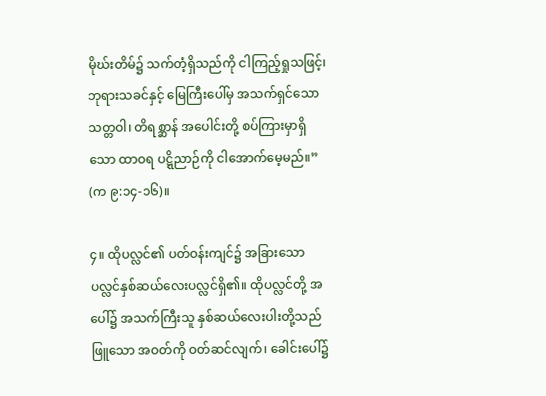မိုဃ်းတိမ်၌ သက်တံ့ရှိသည်ကို ငါကြည့်ရှုသဖြင့်၊ ဘုရားသခင်နှင့် မြေကြီးပေါ်မှ အသက်ရှင်သော သတ္တဝါ၊ တိရစ္ဆာန် အပေါင်းတို့ စပ်ကြားမှာရှိသော ထာဝရ ပဋ္ဋိညာဉ်ကို ငါအောက်မေ့မည်။” (က ၉:၁၄-၁၆)။

၄။ ထိုပလ္လင်၏ ပတ်ဝန်းကျင်၌ အခြားသော ပလ္လင်နှစ်ဆယ်လေးပလ္လင်ရှိ၏။ ထိုပလ္လင်တို့ အပေါ်၌ အသက်ကြီးသူ နှစ်ဆယ်လေးပါးတို့သည် ဖြူသော အဝတ်ကို ဝတ်ဆင်လျက်၊ ခေါင်းပေါ်၌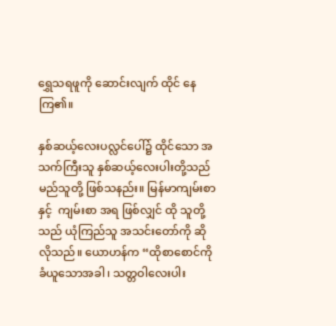ရွှေသရဖူကို ဆောင်းလျက် ထိုင် နေကြ၏။

နှစ်ဆယ့်လေးပလ္လင်ပေါ်၌ ထိုင်သော အသက်ကြီးသူ နှစ်ဆယ့်လေးပါးတို့သည် မည်သူတို့ ဖြစ်သနည်း။ မြန်မာကျမ်းစာနှင့်  ကျမ်းစာ အရ ဖြစ်လျှင် ထို သူတို့သည် ယုံကြည်သူ အသင်းတော်ကို ဆိုလိုသည်။ ယောဟန်က “ထိုစာစောင်ကို ခံယူသောအခါ၊ သတ္တဝါလေးပါး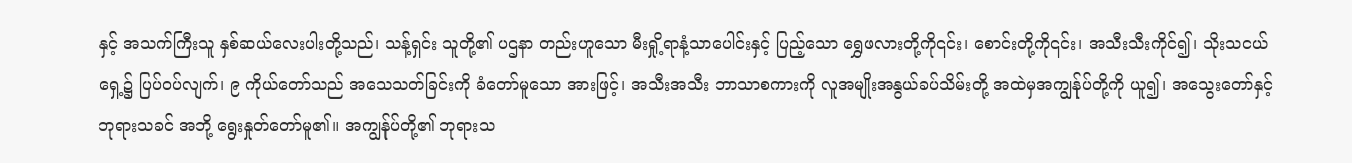နှင့် အသက်ကြီးသူ နှစ်ဆယ်လေးပါးတို့သည်၊ သန့်ရှင်း သူတို့၏ ပဌနာ တည်းဟူသော မီးရှို့ရာနံ့သာပေါင်းနှင့် ပြည့်သော ရွှေဖလားတို့ကို၎င်း၊ စောင်းတို့ကို၎င်း၊ အသီးသီးကိုင်၍၊ သိုးသငယ် ရှေ့၌ ပြပ်ဝပ်လျက်၊ ၉ ကိုယ်တော်သည် အသေသတ်ခြင်းကို ခံတော်မူသော အားဖြင့်၊ အသီးအသီး ဘာသာစကားကို လူအမျိုးအနွယ်ခပ်သိမ်းတို့ အထဲမှအကျွန်ုပ်တို့ကို ယူ၍၊ အသွေးတော်နှင့် ဘုရားသခင် အဘို့ ရွေးနှုတ်တော်မူ၏။ အကျွန်ုပ်တို့၏ ဘုရားသ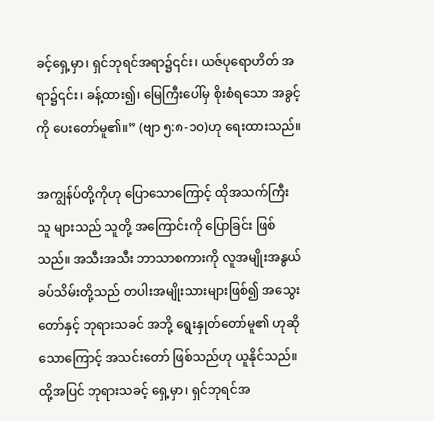ခင့်ရှေ့မှာ၊ ရှင်ဘုရင်အရာ၌၎င်း၊ ယဇ်ပုရောဟိတ် အရာ၌၎င်း၊ ခန့်ထား၍၊ မြေကြီးပေါ်မှ စိုးစံရသော အခွင့်ကို ပေးတော်မူ၏။” (ဗျာ ၅:၈-၁၀)ဟု ရေးထားသည်။

အကျွန်ပ်တို့ကိုဟု ပြောသောကြောင့် ထိုအသက်ကြီးသူ များသည် သူတို့ အကြောင်းကို ပြောခြင်း ဖြစ်သည်။ အသီးအသီး ဘာသာစကားကို လူအမျိုးအနွယ် ခပ်သိမ်းတို့သည် တပါးအမျိုးသားများဖြစ်၍ အသွေးတော်နှင့် ဘုရားသခင် အဘို့ ရွေးနှုတ်တော်မူ၏ ဟုဆိုသောကြောင့် အသင်းတော် ဖြစ်သည်ဟု ယူနိုင်သည်။ ထို့အပြင် ဘုရားသခင့် ရှေ့မှာ၊ ရှင်ဘုရင်အ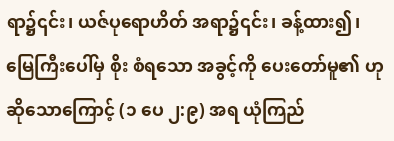ရာ၌၎င်း၊ ယဇ်ပုရောဟိတ် အရာ၌၎င်း၊ ခန့်ထား၍၊ မြေကြီးပေါ်မှ စိုး စံရသော အခွင့်ကို ပေးတော်မူ၏ ဟုဆိုသောကြောင့် (၁ ပေ ၂:၉) အရ ယုံကြည်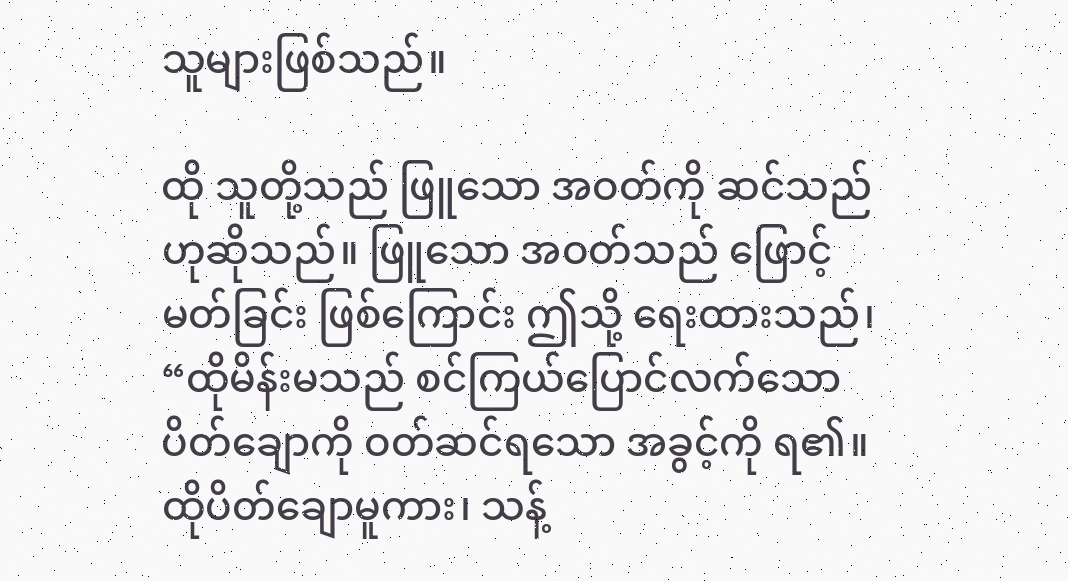သူများဖြစ်သည်။

ထို သူတို့သည် ဖြူသော အဝတ်ကို ဆင်သည် ဟုဆိုသည်။ ဖြူသော အဝတ်သည် ဖြောင့်မတ်ခြင်း ဖြစ်ကြောင်း ဤသို့ ရေးထားသည်၊ “ထိုမိန်းမသည် စင်ကြယ်ပြောင်လက်သော ပိတ်ချောကို ဝတ်ဆင်ရသော အခွင့်ကို ရ၏။ ထိုပိတ်ချောမူကား၊ သန့်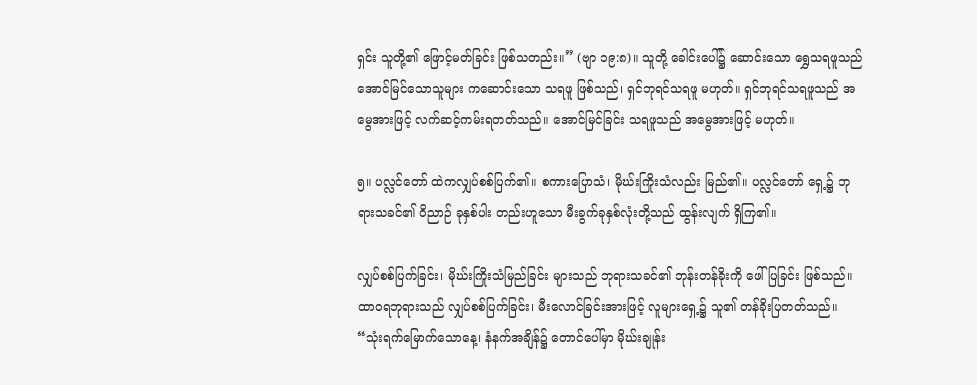ရှင်း သူတို့၏ ဖြောင့်မတ်ခြင်း ဖြစ်သတည်း။” (ဗျာ ၁၉:၈)။ သူတို့ ခေါင်းပေါ်၌ ဆောင်းသော ရွှေသရဖူသည် အောင်မြင်သောသူများ ကဆောင်းသော သရဖူ ဖြစ်သည်၊ ရှင်ဘုရင်သရဖူ မဟုတ်။ ရှင်ဘုရင်သရဖူသည် အမွေအားဖြင့် လက်ဆင့်ကမ်းရတတ်သည်။ အောင်မြင်ခြင်း သရဖူသည် အမွေအားဖြင့် မဟုတ်။

၅။ ပလ္လင်တော် ထဲကလျှပ်စစ်ပြက်၏။ စကားပြောသံ၊ မိုဃ်းကြိုးသံလည်း မြည်၏။ ပလ္လင်တော် ရှေ့၌ ဘုရားသခင်၏ ဝိညာဉ် ခုနှစ်ပါး တည်းဟူသော မီးခွက်ခုနှစ်လုံးတို့သည် ထွန်းလျက် ရှိကြ၏။

လျှပ်စစ်ပြက်ခြင်း၊ မိုဃ်းကြိုးသံမြည်ခြင်း များသည် ဘုရားသခင်၏ ဘုန်းတန်ခိုးကို ဖေါ်ပြခြင်း ဖြစ်သည်။ ထာဝရဘုရားသည် လျှပ်စစ်ပြက်ခြင်း၊ မီးလောင်ခြင်းအားဖြင့် လူများရှေ့၌ သူ၏ တန်ခိုးပြတတ်သည်။ “သုံးရက်မြောက်သောနေ့၊ နံနက်အချိန်၌ တောင်ပေါ်မှာ မိုဃ်းချုန်း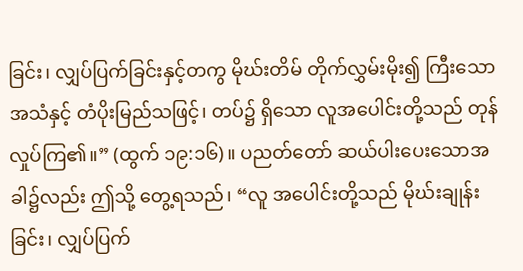ခြင်း၊ လျှပ်ပြက်ခြင်းနှင့်တကွ မိုဃ်းတိမ် တိုက်လွှမ်းမိုး၍ ကြီးသော အသံနှင့် တံပိုးမြည်သဖြင့်၊ တပ်၌ ရှိသော လူအပေါင်းတို့သည် တုန်လှုပ်ကြ၏။” (ထွက် ၁၉:၁၆)။ ပညတ်တော် ဆယ်ပါးပေးသောအခါ၌လည်း ဤသို့ တွေ့ရသည်၊ “လူ အပေါင်းတို့သည် မိုဃ်းချုန်းခြင်း၊ လျှပ်ပြက်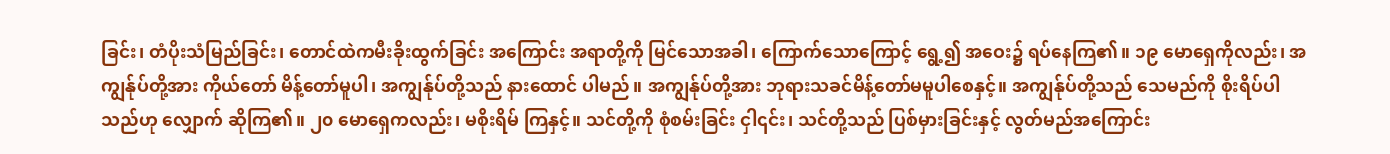ခြင်း၊ တံပိုးသံမြည်ခြင်း၊ တောင်ထဲကမီးခိုးထွက်ခြင်း အကြောင်း အရာတို့ကို မြင်သောအခါ၊ ကြောက်သောကြောင့် ရွေ့၍ အဝေး၌ ရပ်နေကြ၏။ ၁၉ မောရှေကိုလည်း၊ အကျွန်ုပ်တို့အား ကိုယ်တော် မိန့်တော်မူပါ၊ အကျွန်ုပ်တို့သည် နားထောင် ပါမည်။ အကျွန်ုပ်တို့အား ဘုရားသခင်မိန့်တော်မမူပါစေနှင့်။ အကျွန်ုပ်တို့သည် သေမည်ကို စိုးရိပ်ပါသည်ဟု လျှောက် ဆိုကြ၏။ ၂၀ မောရှေကလည်း၊ မစိုးရိမ် ကြနှင့်။ သင်တို့ကို စုံစမ်းခြင်း ငှါ၎င်း၊ သင်တို့သည် ပြစ်မှားခြင်းနှင့် လွတ်မည်အကြောင်း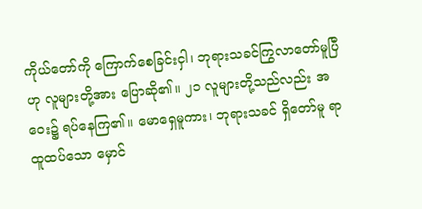ကိုယ်တော်ကို ကြောက်စေခြင်းငှါ၊ ဘုရားသခင်ကြွလာတော်မူပြီဟု လူများတို့အား ပြောဆို၏။ ၂၁ လူများတို့သည်လည်း အဝေး၌ ရပ်နေကြ၏။ မောရှေမူကား၊ ဘုရားသခင် ရှိတော်မူ ရာထူထပ်သော မှောင်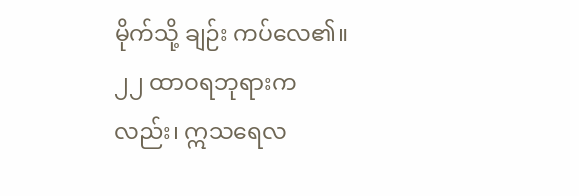မိုက်သို့ ချဉ်း ကပ်လေ၏။ ၂၂ ထာဝရဘုရားကလည်း၊ ဣသရေလ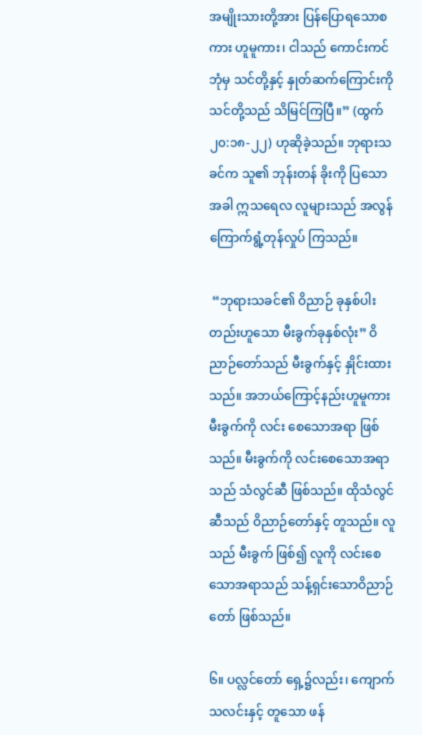အမျိုးသားတို့အား ပြန်ပြောရသောစကား ဟူမူကား၊ ငါသည် ကောင်းကင်ဘုံမှ သင်တို့နှင့် နှုတ်ဆက်ကြောင်းကို သင်တို့သည် သိမြင်ကြပြီ။” (ထွက် ၂၀:၁၈-၂၂) ဟုဆိုခဲ့သည်။ ဘုရားသခင်က သူ၏ ဘုန်းတန် ခိုးကို ပြသောအခါ ဣသရေလ လူများသည် အလွန် ကြောက်ရွံ့တုန်လှုပ် ကြသည်။

 “ဘုရားသခင်၏ ဝိညာဉ် ခုနှစ်ပါး တည်းဟူသော မီးခွက်ခုနှစ်လုံး” ဝိညာဉ်တော်သည် မီးခွက်နှင့် နှိုင်းထားသည်။ အဘယ်ကြောင့်နည်းဟူမူကား မီးခွက်ကို လင်း စေသောအရာ ဖြစ်သည်။ မီးခွက်ကို လင်းစေသောအရာသည် သံလွင်ဆီ ဖြစ်သည်။ ထိုသံလွင်ဆီသည် ဝိညာဉ်တော်နှင့် တူသည်။ လူသည် မီးခွက် ဖြစ်၍ လူကို လင်းစေသောအရာသည် သန့်ရှင်းသောဝိညာဉ်တော် ဖြစ်သည်။

၆။ ပလ္လင်တော် ရှေ့၌လည်း၊ ကျောက်သလင်းနှင့် တူသော ဖန်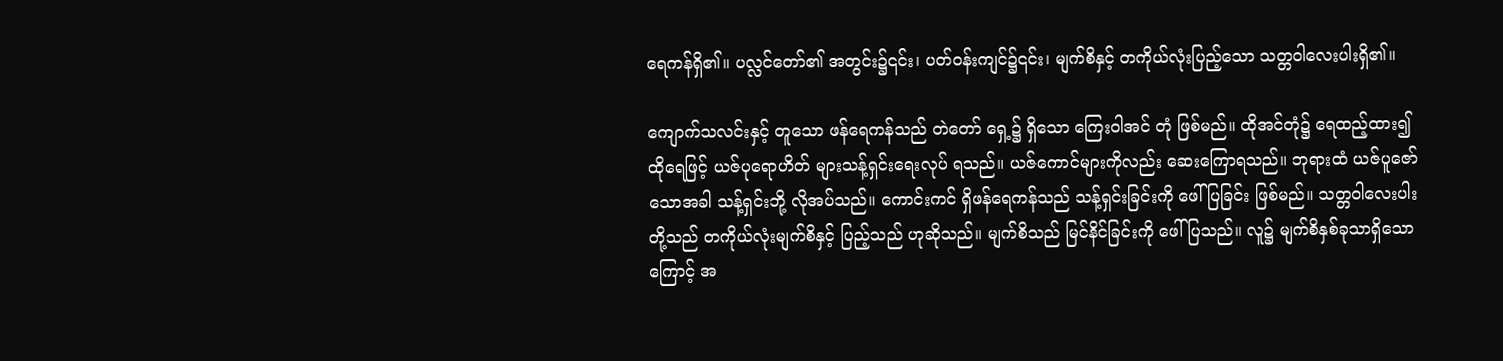ရေကန်ရှိ၏။ ပလ္လင်တော်၏ အတွင်း၌၎င်း၊ ပတ်ဝန်းကျင်၌၎င်း၊ မျက်စိနှင့် တကိုယ်လုံးပြည့်သော သတ္တဝါလေးပါးရှိ၏။

ကျောက်သလင်းနှင့် တူသော ဖန်ရေကန်သည် တဲတော် ရှေ့၌ ရှိသော ကြေးဝါအင် တုံ ဖြစ်မည်။ ထိုအင်တုံ၌ ရေထည့်ထား၍ ထိုရေဖြင့် ယဇ်ပုရောဟိတ် များသန့်ရှင်းရေးလုပ် ရသည်။ ယဇ်ကောင်များကိုလည်း ဆေးကြောရသည်။ ဘုရားထံ ယဇ်ပူဇော်သောအခါ သန့်ရှင်းဘို့ လိုအပ်သည်။ ကောင်းကင် ရှိဖန်ရေကန်သည် သန့်ရှင်းခြင်းကို ဖေါ်ပြခြင်း ဖြစ်မည်။ သတ္တဝါလေးပါးတို့သည် တကိုယ်လုံးမျက်စိနှင့် ပြည့်သည် ဟုဆိုသည်။ မျက်စိသည် မြင်နိင်ခြင်းကို ဖေါ်ပြသည်။ လူ၌ မျက်စိနှစ်ခုသာရှိသောကြောင့် အ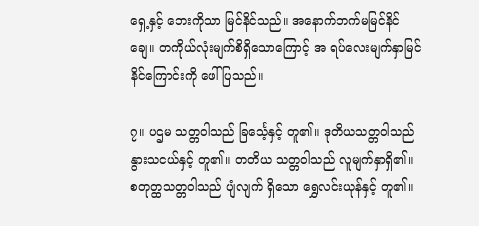ရှေ့နှင့် ဘေးကိုသာ မြင်နိင်သည်။ အနောက်ဘက်မမြင်နိင်ချေ။ တကိုယ်လုံးမျက်စိရှိသောကြောင့် အ ရပ်လေးမျက်နှာမြင်နိင်ကြောင်းကို ဖေါ်ပြသည်။

၇။ ပဌမ သတ္တဝါသည် ခြင်္သေ့နှင့် တူ၏။ ဒုတိယသတ္တဝါသည် နွားသငယ်နှင့် တူ၏။ တတိယ သတ္တဝါသည် လူမျက်နှာရှိ၏။ စတုတ္ထသတ္တဝါသည် ပျံလျက် ရှိသော ရွှေလင်းယုန်နှင့် တူ၏။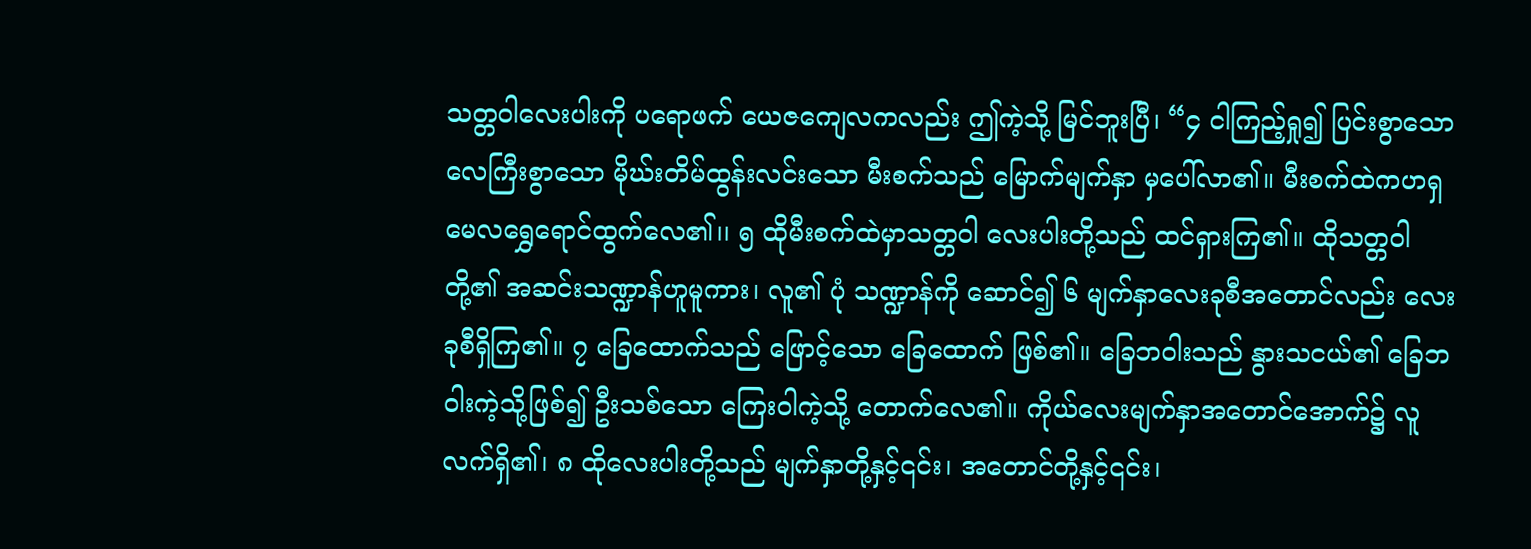သတ္တဝါလေးပါးကို ပရောဖက် ယေဇကျေလကလည်း ဤကဲ့သို့ မြင်ဘူးပြီ၊ “၄ ငါကြည့်ရှု၍ ပြင်းစွာသော လေကြီးစွာသော မိုဃ်းတိမ်ထွန်းလင်းသော မီးစက်သည် မြောက်မျက်နှာ မှပေါ်လာ၏။ မီးစက်ထဲကဟရှမေလရွှေရောင်ထွက်လေ၏၊၊ ၅ ထိုမီးစက်ထဲမှာသတ္တဝါ လေးပါးတို့သည် ထင်ရှားကြ၏။ ထိုသတ္တဝါတို့၏ အဆင်းသဏ္ဍာန်ဟူမူကား၊ လူ၏ ပုံ သဏ္ဍာန်ကို ဆောင်၍ ၆ မျက်နှာလေးခုစီအတောင်လည်း လေးခုစီရှိကြ၏။ ၇ ခြေထောက်သည် ဖြောင့်သော ခြေထောက် ဖြစ်၏။ ခြေဘဝါးသည် နွားသငယ်၏ ခြေဘဝါးကဲ့သို့ဖြစ်၍ ဦးသစ်သော ကြေးဝါကဲ့သို့ တောက်လေ၏။ ကိုယ်လေးမျက်နှာအတောင်အောက်၌ လူလက်ရှိ၏၊ ၈ ထိုလေးပါးတို့သည် မျက်နှာတို့နှင့်၎င်း၊ အတောင်တို့နှင့်၎င်း၊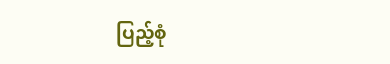ပြည့်စုံ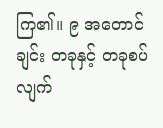ကြ၏။ ၉ အတောင်ချင်း တခုနှင့် တခုစပ်လျက်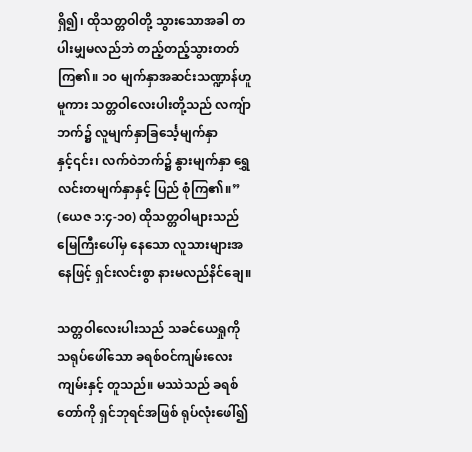ရှိ၍၊ ထိုသတ္တဝါတို့ သွားသောအခါ တပါးမျှမလည်ဘဲ တည့်တည့်သွားတတ်ကြ၏။ ၁၀ မျက်နှာအဆင်းသဏ္ဍာန်ဟူမူကား သတ္တဝါလေးပါးတို့သည် လကျ်ာဘက်၌ လူမျက်နှာခြင်္သေ့မျက်နှာနှင့်၎င်း၊ လက်ဝဲဘက်၌ နွားမျက်နှာ ရွှေလင်းတမျက်နှာနှင့် ပြည် စုံကြ၏။” (ယေဇ ၁:၄-၁၀) ထိုသတ္တဝါများသည် မြေကြီးပေါ်မှ နေသော လူသားများအနေဖြင့် ရှင်းလင်းစွာ နားမလည်နိင်ချေ။

သတ္တဝါလေးပါးသည် သခင်ယေရှုကို သရုပ်ဖေါ်သော ခရစ်ဝင်ကျမ်းလေးကျမ်းနှင့် တူသည်။ မဿဲသည် ခရစ်တော်ကို ရှင်ဘုရင်အဖြစ် ရုပ်လုံးဖေါ်၍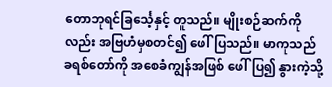တောဘုရင်ခြင်္သေ့နှင့် တူသည်။ မျိုးစဉ်ဆက်ကိုလည်း အဗြဟံမှစတင်၍ ဖေါ်ပြသည်။ မာကုသည် ခရစ်တော်ကို အစေခံကျွန်အဖြစ် ဖေါ်ပြ၍ နွားကဲ့သို့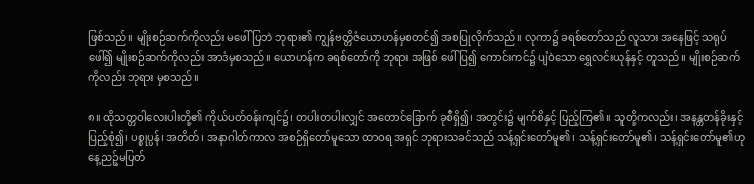ဖြစ်သည်။ မျိုးစဉ်ဆက်ကိုလည်း မဖေါ် ပြဘဲ ဘုရား၏ ကျွန်ဗတ္တိဇံယောဟန်မှစတင်၍ အစပြုလိုက်သည်။ လုကာ၌ ခရစ်တော်သည် လူသား အနေဖြင့် သရုပ်ဖေါ်၍ မျိုးစဉ်ဆက်ကိုလည်း အာဒံမှစသည်။ ယောဟန်က ခရစ်တော်ကို ဘုရား အဖြစ် ဖေါ်ပြ၍ ကောင်းကင်၌ ပျံဝဲသော ရွှေလင်းယုန်နှင့် တူသည်။ မျိုးစဉ်ဆက်ကိုလည်း ဘုရား မှစသည်။

၈။ ထိုသတ္တဝါလေးပါးတို့၏ ကိုယ်ပတ်ဝန်းကျင်၌၊ တပါးတပါးလျှင် အတောင်ခြောက် ခုစီရှိ၍၊ အတွင်း၌ မျက်စိနှင့် ပြည့်ကြ၏။ သူတို့ကလည်း၊ အနန္တတန်ခိုးနှင့် ပြည့်စုံ၍၊ ပစ္စုပ္ပန်၊ အတိတ်၊ အနာဂါတ်ကာလ အစဉ်ရှိတော်မူသော ထာဝရ အရှင် ဘုရားသခင်သည် သန့်ရှင်းတော်မူ၏၊ သန့်ရှင်းတော်မူ၏၊ သန့်ရှင်းတော်မူ၏ဟု နေ့ညဉ့်မပြတ်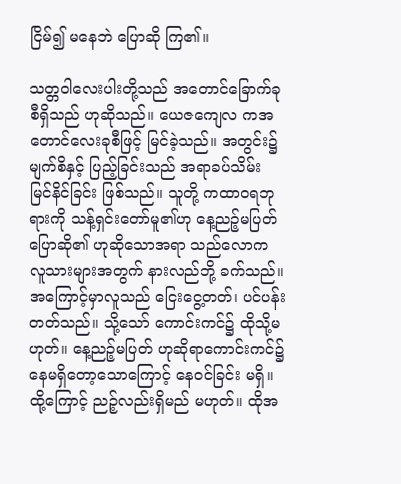ငြိမ်၍ မနေဘဲ ပြောဆို ကြ၏။

သတ္တဝါလေးပါးတို့သည် အတောင်ခြောက်ခုစီရှိသည် ဟုဆိုသည်။ ယေဇကျေလ ကအတောင်လေးခုစီဖြင့် မြင်ခဲ့သည်။ အတွင်း၌ မျက်စိနှင့် ပြည့်ခြင်းသည် အရာခပ်သိမ်း မြင်နိင်ခြင်း ဖြစ်သည်။ သူတို့ ကထာဝရဘုရားကို သန့်ရှင်းတော်မူ၏ဟု နေ့ညဉ့်မပြတ် ပြောဆို၏ ဟုဆိုသောအရာ သည်လောက လူသားများအတွက် နားလည်ဘို့ ခက်သည်။ အကြောင့်မှာလူသည် ငြေးငွေ့တတ်၊ ပင်ပန်းတတ်သည်။ သို့သော် ကောင်းကင်၌ ထိုသို့မဟုတ်။ နေ့ညဉ့်မပြတ် ဟုဆိုရာကောင်းကင်၌ နေမရှိတော့သောကြောင့် နေဝင်ခြင်း မရှိ။ ထို့ကြောင့် ညဉ့်လည်းရှိမည် မဟုတ်။ ထိုအ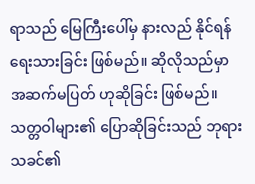ရာသည် မြေကြီးပေါ်မှ နားလည် နိုင်ရန် ရေးသားခြင်း ဖြစ်မည်။ ဆိုလိုသည်မှာ အဆက်မပြတ် ဟုဆိုခြင်း ဖြစ်မည်။ သတ္တဝါများ၏ ပြောဆိုခြင်းသည် ဘုရားသခင်၏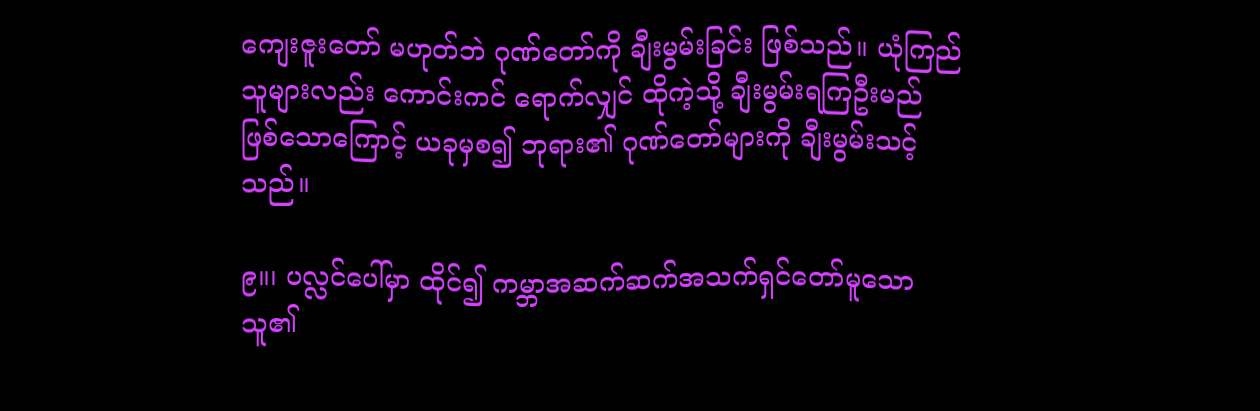ကျေးဇူးတော် မဟုတ်ဘဲ ဂုဏ်တော်ကို ချီးမွမ်းခြင်း ဖြစ်သည်။ ယုံကြည်သူများလည်း ကောင်းကင် ရောက်လျှင် ထိုကဲ့သို့ ချီးမွမ်းရကြဦးမည် ဖြစ်သောကြောင့် ယခုမှစ၍ ဘုရား၏ ဂုဏ်တော်များကို ချီးမွမ်းသင့်သည်။

၉။၊ ပလ္လင်ပေါ်မှာ ထိုင်၍ ကမ္ဘာအဆက်ဆက်အသက်ရှင်တော်မူသောသူ၏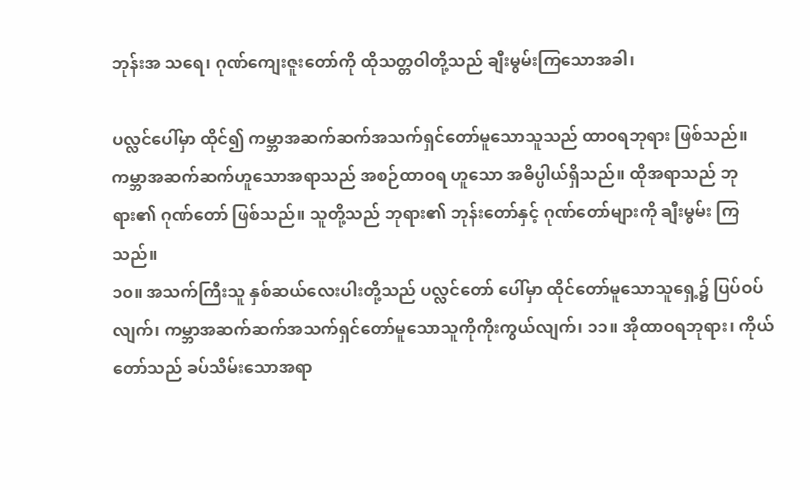ဘုန်းအ သရေ၊ ဂုဏ်ကျေးဇူးတော်ကို ထိုသတ္တဝါတို့သည် ချီးမွမ်းကြသောအခါ၊

ပလ္လင်ပေါ်မှာ ထိုင်၍ ကမ္ဘာအဆက်ဆက်အသက်ရှင်တော်မူသောသူသည် ထာဝရဘုရား ဖြစ်သည်။ ကမ္ဘာအဆက်ဆက်ဟူသောအရာသည် အစဉ်ထာဝရ ဟူသော အဓိပ္ပါယ်ရှိသည်။ ထိုအရာသည် ဘုရား၏ ဂုဏ်တော် ဖြစ်သည်။ သူတို့သည် ဘုရား၏ ဘုန်းတော်နှင့် ဂုဏ်တော်များကို ချီးမွမ်း ကြသည်။
၁၀။ အသက်ကြီးသူ နှစ်ဆယ်လေးပါးတို့သည် ပလ္လင်တော် ပေါ်မှာ ထိုင်တော်မူသောသူရှေ့၌ ပြပ်ဝပ်လျက်၊ ကမ္ဘာအဆက်ဆက်အသက်ရှင်တော်မူသောသူကိုကိုးကွယ်လျက်၊ ၁၁။ အိုထာဝရဘုရား၊ ကိုယ်တော်သည် ခပ်သိမ်းသောအရာ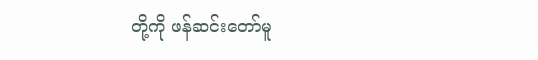တို့ကို ဖန်ဆင်းတော်မူ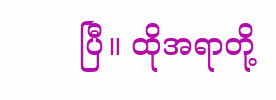ပြီ။ ထိုအရာတို့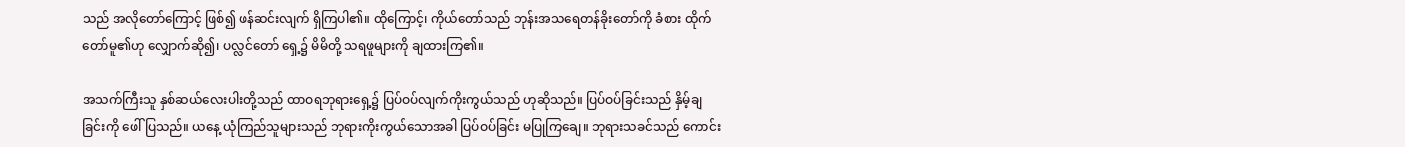သည် အလိုတော်ကြောင့် ဖြစ်၍ ဖန်ဆင်းလျက် ရှိကြပါ၏။ ထိုကြောင့်၊ ကိုယ်တော်သည် ဘုန်းအသရေတန်ခိုးတော်ကို ခံစား ထိုက်တော်မူ၏ဟု လျှောက်ဆို၍၊ ပလ္လင်တော် ရှေ့၌ မိမိတို့ သရဖူများကို ချထားကြ၏။

အသက်ကြီးသူ နှစ်ဆယ်လေးပါးတို့သည် ထာဝရဘုရားရှေ့၌ ပြပ်ဝပ်လျက်ကိုးကွယ်သည် ဟုဆိုသည်။ ပြပ်ဝပ်ခြင်းသည် နှိမ့်ချခြင်းကို ဖေါ်ပြသည်။ ယနေ့ ယုံကြည်သူများသည် ဘုရားကိုးကွယ်သောအခါ ပြပ်ဝပ်ခြင်း မပြုကြချေ။ ဘုရားသခင်သည် ကောင်း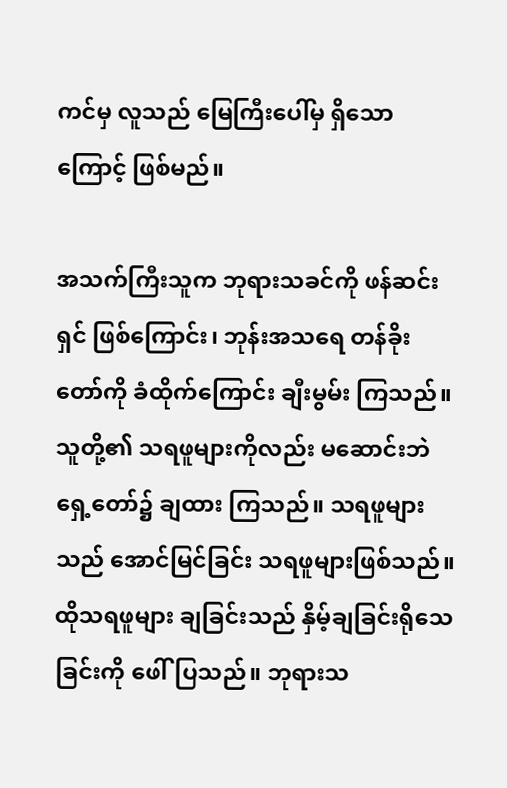ကင်မှ လူသည် မြေကြီးပေါ်မှ ရှိသောကြောင့် ဖြစ်မည်။

အသက်ကြီးသူက ဘုရားသခင်ကို ဖန်ဆင်းရှင် ဖြစ်ကြောင်း၊ ဘုန်းအသရေ တန်ခိုးတော်ကို ခံထိုက်ကြောင်း ချီးမွမ်း ကြသည်။ သူတို့၏ သရဖူများကိုလည်း မဆောင်းဘဲ ရှေ့တော်၌ ချထား ကြသည်။ သရဖူများသည် အောင်မြင်ခြင်း သရဖူများဖြစ်သည်။ ထိုသရဖူများ ချခြင်းသည် နှိမ့်ချခြင်းရိုသေခြင်းကို ဖေါ်ပြသည်။ ဘုရားသ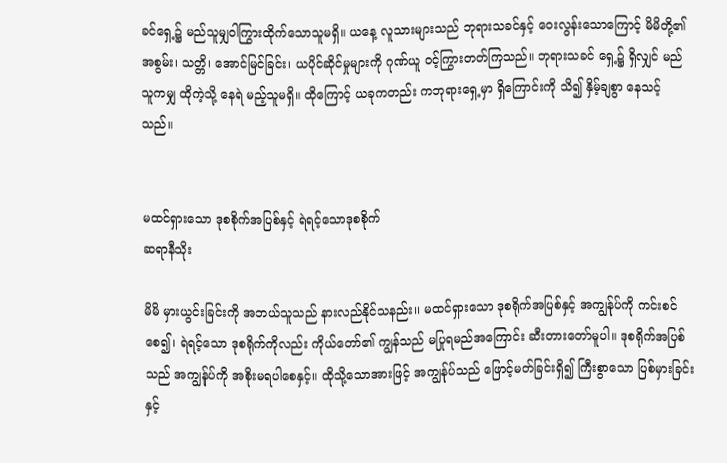ခင်ရှေ့၌ မည်သူမျှဝါကြွားထိုက်သောသူမရှိ။ ယနေ့ လူသားများသည် ဘုရားသခင်နှင့် ဝေးလွန်းသောကြောင့် မိမိတို့၏ အစွမ်း၊ သတ္တိ၊ အောင်မြင်ခြင်း၊ ယပိုင်ဆိုင်မှုများကို ဂုဏ်ယူ ဝင့်ကြွားတတ်ကြသည်။ ဘုရားသခင် ရှေ့၌ ရှိလျှင် မည်သူကမျှ ထိုကဲ့သို့ နေရဲ မည့်သူမရှိ။ ထိုကြောင့် ယခုကတည်း ကဘုရားရှေ့မှာ ရှိကြောင်းကို သိ၍ နှိမ့်ချစွာ နေသင့်သည်။


မထင်ရှားသော ဒုစစိုက်အပြစ်နှင့် ရဲရင့်သောဒုစစိုက်
ဆရာနီသိုး

မိမိ မှားယွင်းခြင်းကို အဘယ်သူသည် နားလည်နိုင်သနည်း၊၊ မထင်ရှားသော ဒုစရိုက်အပြစ်နှင့် အကျွန်ုပ်ကို ကင်းစင်စေ၍၊ ရဲရင့်သော ဒုစရိုက်ကိုလည်း ကိုယ်တော်၏ ကျွန်သည် မပြုရမည်အကြောင်း ဆီးတားတော်မူပါ။ ဒုစရိုက်အပြစ်သည် အကျွန်ုပ်ကို အစိုးမရပါစေနှင့်။ ထိုသို့သောအားဖြင့် အကျွန်ုပ်သည် ဖြောင့်မတ်ခြင်းရှိ၍ ကြီးစွာသော ပြစ်မှားခြင်းနှင့်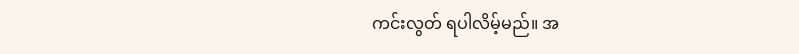ကင်းလွတ် ရပါလိမ့်မည်။ အ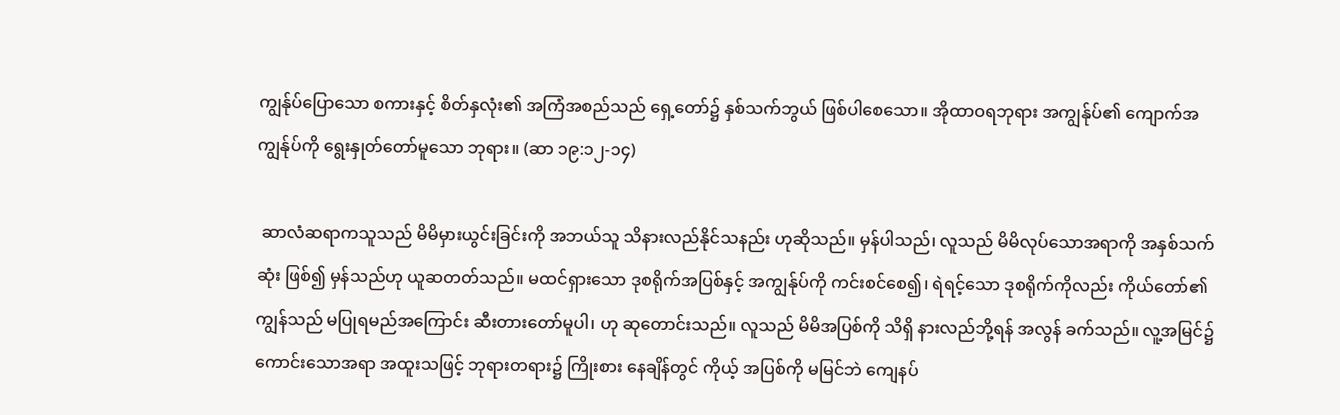ကျွန်ုပ်ပြောသော စကားနှင့် စိတ်နှလုံး၏ အကြံအစည်သည် ရှေ့တော်၌ နှစ်သက်ဘွယ် ဖြစ်ပါစေသော။ အိုထာဝရဘုရား အကျွန်ုပ်၏ ကျောက်အကျွန်ုပ်ကို ရွေးနှုတ်တော်မူသော ဘုရား။ (ဆာ ၁၉:၁၂-၁၄)

 ဆာလံဆရာကသူသည် မိမိမှားယွင်းခြင်းကို အဘယ်သူ သိနားလည်နိုင်သနည်း ဟုဆိုသည်။ မှန်ပါသည်၊ လူသည် မိမိလုပ်သောအရာကို အနှစ်သက်ဆုံး ဖြစ်၍ မှန်သည်ဟု ယူဆတတ်သည်။ မထင်ရှားသော ဒုစရိုက်အပြစ်နှင့် အကျွန်ုပ်ကို ကင်းစင်စေ၍၊ ရဲရင့်သော ဒုစရိုက်ကိုလည်း ကိုယ်တော်၏ ကျွန်သည် မပြုရမည်အကြောင်း ဆီးတားတော်မူပါ၊ ဟု ဆုတောင်းသည်။ လူသည် မိမိအပြစ်ကို သိရှိ နားလည်ဘို့ရန် အလွန် ခက်သည်။ လူ့အမြင်၌ ကောင်းသောအရာ အထူးသဖြင့် ဘုရားတရား၌ ကြိုးစား နေချိန်တွင် ကိုယ့် အပြစ်ကို မမြင်ဘဲ ကျေနပ်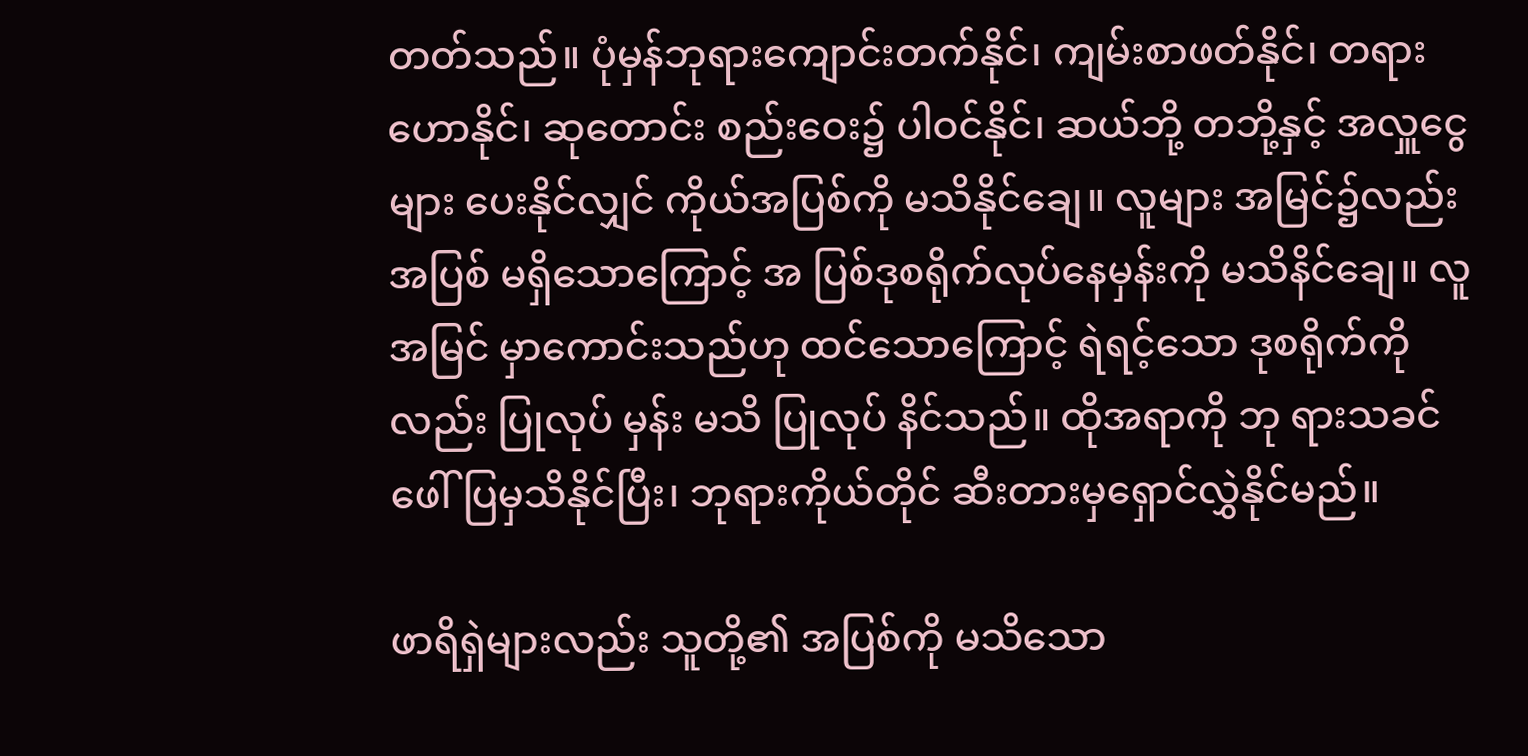တတ်သည်။ ပုံမှန်ဘုရားကျောင်းတက်နိုင်၊ ကျမ်းစာဖတ်နိုင်၊ တရားဟောနိုင်၊ ဆုတောင်း စည်းဝေး၌ ပါဝင်နိုင်၊ ဆယ်ဘို့ တဘို့နှင့် အလှူငွေများ ပေးနိုင်လျှင် ကိုယ်အပြစ်ကို မသိနိုင်ချေ။ လူများ အမြင်၌လည်း အပြစ် မရှိသောကြောင့် အ ပြစ်ဒုစရိုက်လုပ်နေမှန်းကို မသိနိင်ချေ။ လူအမြင် မှာကောင်းသည်ဟု ထင်သောကြောင့် ရဲရင့်သော ဒုစရိုက်ကိုလည်း ပြုလုပ် မှန်း မသိ ပြုလုပ် နိင်သည်။ ထိုအရာကို ဘု ရားသခင် ဖေါ်ပြမှသိနိုင်ပြီး၊ ဘုရားကိုယ်တိုင် ဆီးတားမှရှောင်လွှဲနိုင်မည်။

ဖာရိရှဲများလည်း သူတို့၏ အပြစ်ကို မသိသော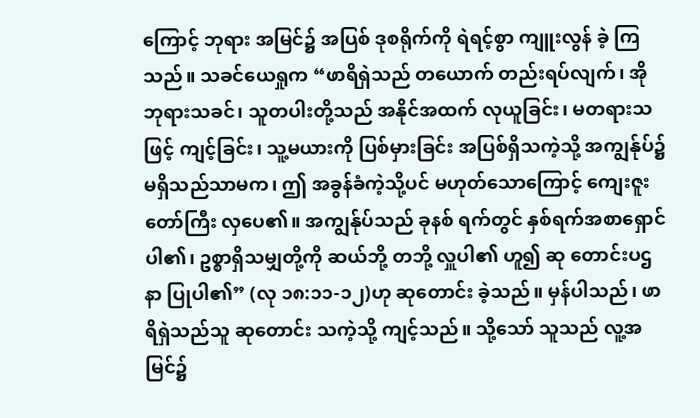ကြောင့် ဘုရား အမြင်၌ အပြစ် ဒုစရိုက်ကို ရဲရင့်စွာ ကျူးလွန် ခဲ့ ကြသည်။ သခင်ယေရှုက “ဖာရိရှဲသည် တယောက် တည်းရပ်လျက်၊ အို ဘုရားသခင်၊ သူတပါးတို့သည် အနိုင်အထက် လုယူခြင်း၊ မတရားသဖြင့် ကျင့်ခြင်း၊ သူ့မယားကို ပြစ်မှားခြင်း အပြစ်ရှိသကဲ့သို့ အကျွန်ုပ်၌ မရှိသည်သာမက၊ ဤ အခွန်ခံကဲ့သို့ပင် မဟုတ်သောကြောင့် ကျေးဇူးတော်ကြီး လှပေ၏။ အကျွန်ုပ်သည် ခုနစ် ရက်တွင် နှစ်ရက်အစာရှောင်ပါ၏၊ ဥစ္စာရှိသမျှတို့ကို ဆယ်ဘို့ တဘို့ လှူပါ၏ ဟူ၍ ဆု တောင်းပဌနာ ပြုပါ၏” (လု ၁၈:၁၁-၁၂)ဟု ဆုတောင်း ခဲ့သည်။ မှန်ပါသည်၊ ဖာရိရှဲသည်သူ ဆုတောင်း သကဲ့သို့ ကျင့်သည်။ သို့သော် သူသည် လူ့အမြင်၌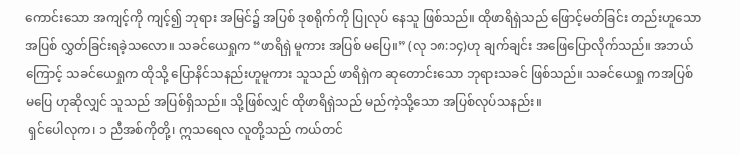ကောင်းသော အကျင့်ကို ကျင့်၍ ဘုရား အမြင်၌ အပြစ် ဒုစရိုက်ကို ပြုလုပ် နေသူ ဖြစ်သည်။ ထိုဖာရိရှဲသည် ဖြောင့်မတ်ခြင်း တည်းဟူသော အပြစ် လွှတ်ခြင်းရခဲ့သလော။ သခင်ယေရှုက “ဖာရိရှဲ မူကား အပြစ် မပြေ။” (လု ၁၈:၁၄)ဟု ချက်ချင်း အဖြေပြောလိုက်သည်။ အဘယ်ကြောင့် သခင်ယေရှုက ထိုသို့ ပြောနိင်သနည်းဟူမူကား သူသည် ဖာရိရှဲက ဆုတောင်းသော ဘုရားသခင် ဖြစ်သည်။ သခင်ယေရှု ကအပြစ် မပြေ ဟုဆိုလျှင် သူသည် အပြစ်ရှိသည်။ သို့ဖြစ်လျှင် ထိုဖာရိရှဲသည် မည်ကဲ့သို့သော အပြစ်လုပ်သနည်း။
 ရှင်ပေါလုက၊ ၁ ညီအစ်ကိုတို့၊ ဣသရေလ လူတို့သည် ကယ်တင်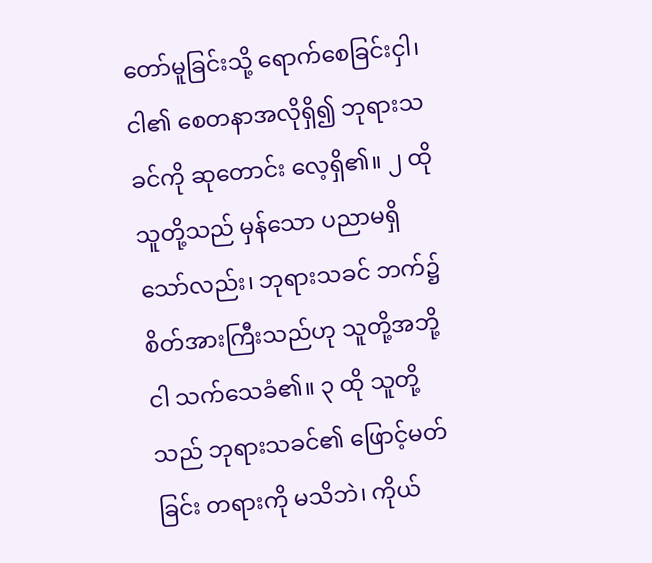တော်မူခြင်းသို့ ရောက်စေခြင်းငှါ၊ ငါ၏ စေတနာအလိုရှိ၍ ဘုရားသခင်ကို ဆုတောင်း လေ့ရှိ၏။ ၂ ထို သူတို့သည် မှန်သော ပညာမရှိသော်လည်း၊ ဘုရားသခင် ဘက်၌ စိတ်အားကြီးသည်ဟု သူတို့အဘို့ ငါ သက်သေခံ၏။ ၃ ထို သူတို့သည် ဘုရားသခင်၏ ဖြောင့်မတ်ခြင်း တရားကို မသိဘဲ၊ ကိုယ်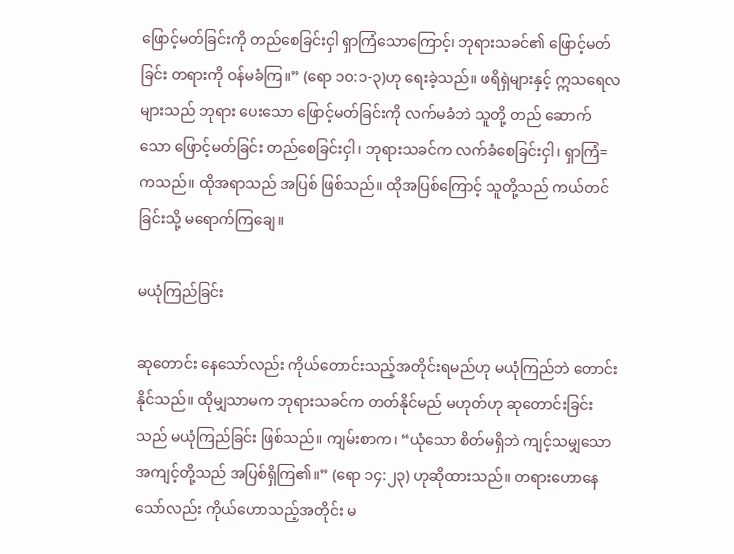ဖြောင့်မတ်ခြင်းကို တည်စေခြင်းငှါ ရှာကြံသောကြောင့်၊ ဘုရားသခင်၏ ဖြောင့်မတ်ခြင်း တရားကို ဝန်မခံကြ။” (ရော ၁၀:၁-၃)ဟု ရေးခဲ့သည်။ ဖရိရှဲများနှင့် ဣသရေလ များသည် ဘုရား ပေးသော ဖြောင့်မတ်ခြင်းကို လက်မခံဘဲ သူတို့ တည် ဆောက်သော ဖြောင့်မတ်ခြင်း တည်စေခြင်းငှါ၊ ဘုရားသခင်က လက်ခံစေခြင်းငှါ၊ ရှာကြံ= ကသည်။ ထိုအရာသည် အပြစ် ဖြစ်သည်။ ထိုအပြစ်ကြောင့် သူတို့သည် ကယ်တင်ခြင်းသို့ မရောက်ကြချေ။

မယုံကြည်ခြင်း

ဆုတောင်း နေသော်လည်း ကိုယ်တောင်းသည့်အတိုင်းရမည်ဟု မယုံကြည်ဘဲ တောင်းနိုင်သည်။ ထိုမျှသာမက ဘုရားသခင်က တတ်နိုင်မည် မဟုတ်ဟု ဆုတောင်းခြင်းသည် မယုံကြည်ခြင်း ဖြစ်သည်။ ကျမ်းစာက၊ “ယုံသော စိတ်မရှိဘဲ ကျင့်သမျှသော အကျင့်တို့သည် အပြစ်ရှိကြ၏။” (ရော ၁၄:၂၃) ဟုဆိုထားသည်။ တရားဟောနေသော်လည်း ကိုယ်ဟောသည့်အတိုင်း မ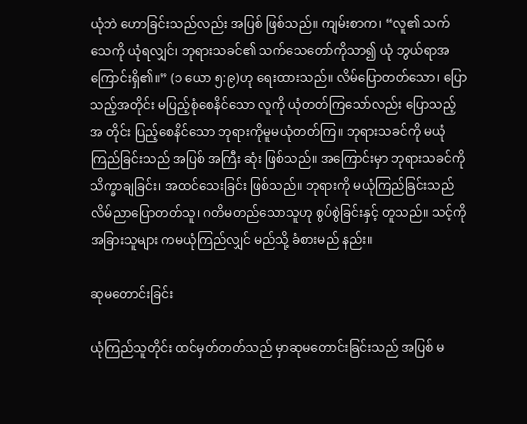ယုံဘဲ ဟောခြင်းသည်လည်း အပြစ် ဖြစ်သည်။ ကျမ်းစာက၊ “လူ၏ သက်သေကို ယုံရလျှင်၊ ဘုရားသခင်၏ သက်သေတော်ကိုသာ၍ ယုံ ဘွယ်ရာအကြောင်းရှိ၏။” (၁ ယော ၅:၉)ဟု ရေးထားသည်။ လိမ်ပြောတတ်သော၊ ပြောသည့်အတိုင်း မပြည့်စုံစေနိင်သော လူကို ယုံတတ်ကြသော်လည်း ပြောသည့်အ တိုင်း ပြည့်စေနိင်သော ဘုရားကိုမူမယုံတတ်ကြ။ ဘုရားသခင်ကို မယုံကြည်ခြင်းသည် အပြစ် အကြီး ဆုံး ဖြစ်သည်။ အကြောင်းမှာ ဘုရားသခင်ကို သိက္ခာချခြင်း၊ အထင်သေးခြင်း ဖြစ်သည်။ ဘုရားကို မယုံကြည်ခြင်းသည် လိမ်ညာပြောတတ်သူ၊ ဂတိမတည်သောသူဟု စွပ်စွဲခြင်းနှင့် တူသည်။ သင့်ကို အခြားသူများ ကမယုံကြည်လျှင် မည်သို့ ခံစားမည် နည်း။

ဆုမတောင်းခြင်း

ယုံကြည်သူတိုင်း ထင်မှတ်တတ်သည် မှာဆုမတောင်းခြင်းသည် အပြစ် မ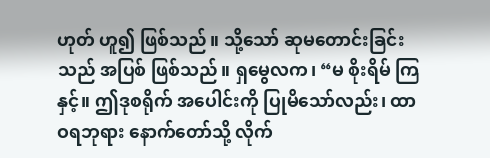ဟုတ် ဟူ၍ ဖြစ်သည်။ သို့သော် ဆုမတောင်းခြင်းသည် အပြစ် ဖြစ်သည်။ ရှမွေလက၊ “မ စိုးရိမ် ကြနှင့်။ ဤဒုစရိုက် အပေါင်းကို ပြုမိသော်လည်း၊ ထာဝရဘုရား နောက်တော်သို့ လိုက်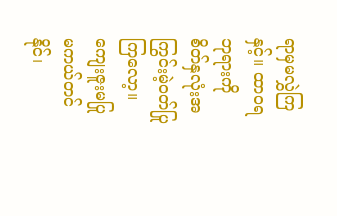ရာမှမလွှဲကြနှင့်။ ထာဝရဘုရားကို စိတ်နှလုံးအကြွင်းမဲ့ဝတ်ပြုကြလော့။ ကျေးဇူးမပြု မကယ်တင်နိုင်၊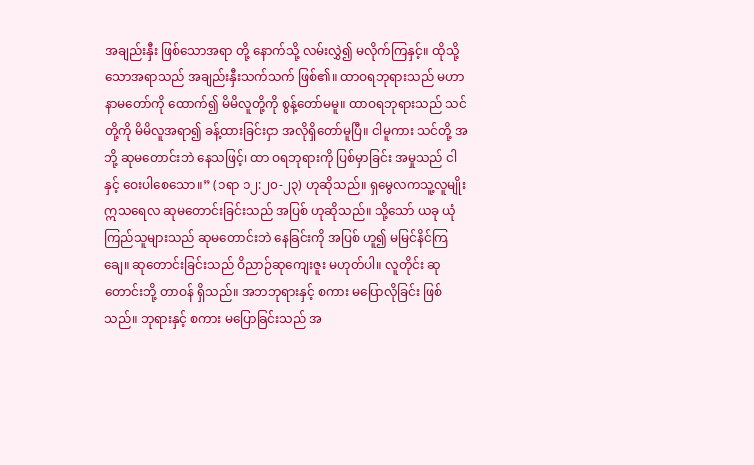အချည်းနှီး ဖြစ်သောအရာ တို့ နောက်သို့ လမ်းလွှဲ၍ မလိုက်ကြနှင့်။ ထိုသို့သောအရာသည် အချည်းနှီးသက်သက် ဖြစ်၏။ ထာဝရဘုရားသည် မဟာနာမတော်ကို ထောက်၍ မိမိလူတို့ကို စွန့်တော်မမူ။ ထာဝရဘုရားသည် သင်တို့ကို မိမိလူအရာ၍ ခန့်ထားခြင်းငှာ အလိုရှိတော်မူပြီ။ ငါမူကား သင်တို့ အဘို့ ဆုမတောင်းဘဲ နေသဖြင့်၊ ထာ ဝရဘုရားကို ပြစ်မှာခြင်း အမှုသည် ငါနှင့် ဝေးပါစေသော။” (၁ရာ ၁၂:၂၀-၂၃) ဟုဆိုသည်။ ရှမွေလကသူ့လူမျိုး ဣသရေလ ဆုမတောင်းခြင်းသည် အပြစ် ဟုဆိုသည်။ သို့သော် ယခု ယုံကြည်သူများသည် ဆုမတောင်းဘဲ နေခြင်းကို အပြစ် ဟူ၍ မမြင်နိင်ကြချေ။ ဆုတောင်းခြင်းသည် ဝိညာဉ်ဆုကျေးဇူး မဟုတ်ပါ။ လူတိုင်း ဆုတောင်းဘို့ တာဝန် ရှိသည်။ အဘဘုရားနှင့် စကား မပြောလိုခြင်း ဖြစ်သည်။ ဘုရားနှင့် စကား မပြောခြင်းသည် အ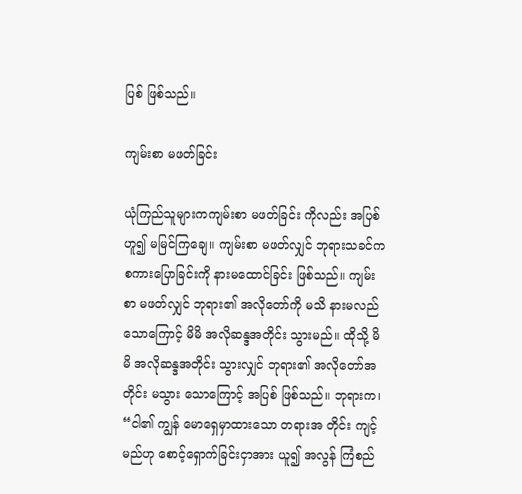ပြစ် ဖြစ်သည်။

ကျမ်းစာ မဖတ်ခြင်း

ယုံကြည်သူများကကျမ်းစာ မဖတ်ခြင်း ကိုလည်း အပြစ် ဟူ၍ မမြင်ကြချေ။ ကျမ်းစာ မဖတ်လျှင် ဘုရားသခင်က စကားပြောခြင်းကို နားမထောင်ခြင်း ဖြစ်သည်။ ကျမ်းစာ မဖတ်လျှင် ဘုရား၏ အလိုတော်ကို မသိ နားမလည် သောကြောင့် မိမိ အလိုဆန္ဒအတိုင်း သွားမည်။ ထိုသို့ မိမိ အလိုဆန္ဒအတိုင်း သွားလျှင် ဘုရား၏ အလိုတော်အတိုင်း မသွား သောကြောင့် အပြစ် ဖြစ်သည်။ ဘုရားက၊ “ငါ၏ ကျွန် မောရှေမှာထားသော တရားအ တိုင်း ကျင့်မည်ဟု စောင့်ရှောက်ခြင်းငှာအား ယူ၍ အလွန် ကြံစည်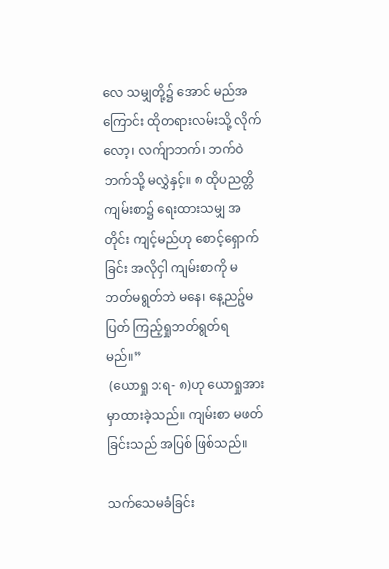လေ သမျှတို့၌ အောင် မည်အကြောင်း ထိုတရားလမ်းသို့ လိုက်လော့၊ လက်ျာဘက်၊ ဘက်ဝဲ ဘက်သို့ မလွှဲနှင့်။ ၈ ထိုပညတ္တိကျမ်းစာ၌ ရေးထားသမျှ အတိုင်း ကျင့်မည်ဟု စောင့်ရှောက်ခြင်း အလိုငှါ ကျမ်းစာကို မဘတ်မရွတ်ဘဲ မနေ၊ နေ့ညဉ့်မပြတ် ကြည့်ရှုဘတ်ရွတ်ရမည်။”
 (ယောရှု ၁:ရ- ၈)ဟု ယောရှုအား မှာထားခဲ့သည်။ ကျမ်းစာ မဖတ်ခြင်းသည် အပြစ် ဖြစ်သည်။

သက်သေမခံခြင်း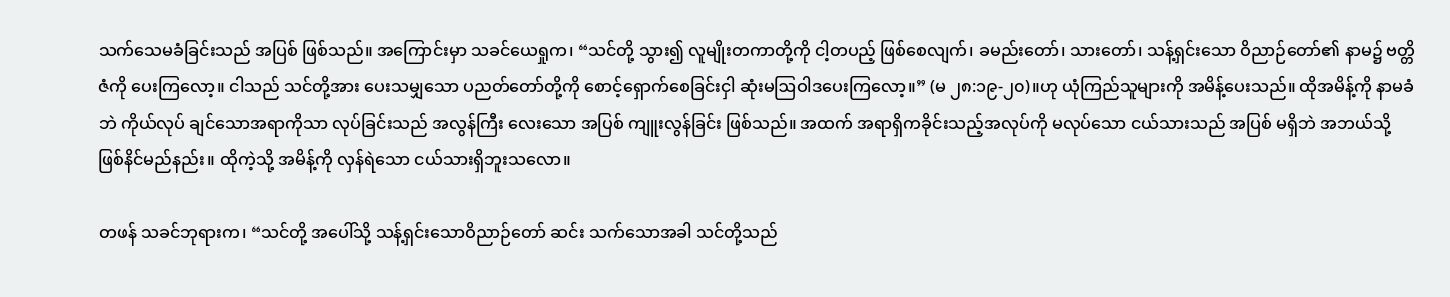သက်သေမခံခြင်းသည် အပြစ် ဖြစ်သည်။ အကြောင်းမှာ သခင်ယေရှုက၊ “သင်တို့ သွား၍ လူမျိုးတကာတို့ကို ငါ့တပည့် ဖြစ်စေလျက်၊ ခမည်းတော်၊ သားတော်၊ သန့်ရှင်းသော ဝိညာဉ်တော်၏ နာမ၌ ဗတ္တိဇံကို ပေးကြလော့။ ငါသည် သင်တို့အား ပေးသမျှသော ပညတ်တော်တို့ကို စောင့်ရှောက်စေခြင်းငှါ ဆုံးမဩဝါဒပေးကြလော့။” (မ ၂၈:၁၉-၂၀)။ဟု ယုံကြည်သူများကို အမိန့်ပေးသည်။ ထိုအမိန့်ကို နာမခံဘဲ ကိုယ်လုပ် ချင်သောအရာကိုသာ လုပ်ခြင်းသည် အလွန်ကြီး လေးသော အပြစ် ကျူးလွန်ခြင်း ဖြစ်သည်။ အထက် အရာရှိကခိုင်းသည့်အလုပ်ကို မလုပ်သော ငယ်သားသည် အပြစ် မရှိဘဲ အဘယ်သို့ဖြစ်နိင်မည်နည်း။ ထိုကဲ့သို့ အမိန့်ကို လှန်ရဲသော ငယ်သားရှိဘူးသလော။

တဖန် သခင်ဘုရားက၊ “သင်တို့ အပေါ်သို့ သန့်ရှင်းသောဝိညာဉ်တော် ဆင်း သက်သောအခါ သင်တို့သည်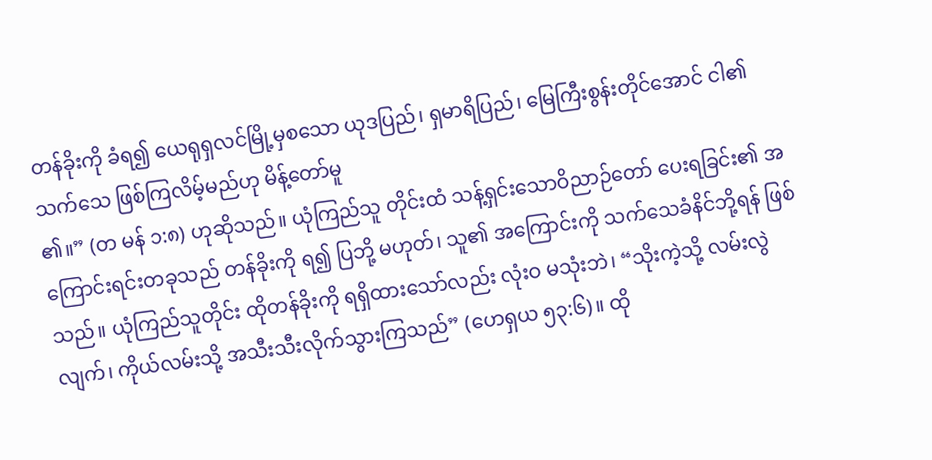တန်ခိုးကို ခံရ၍ ယေရုရှလင်မြို့မှစသော ယုဒပြည်၊ ရှမာရိပြည်၊ မြေကြီးစွန်းတိုင်အောင် ငါ၏သက်သေ ဖြစ်ကြလိမ့်မည်ဟု မိန့်တော်မူ
၏။” (တ မန် ၁:၈) ဟုဆိုသည်။ ယုံကြည်သူ တိုင်းထံ သန့်ရှင်းသောဝိညာဉ်တော် ပေးရခြင်း၏ အကြောင်းရင်းတခုသည် တန်ခိုးကို ရ၍ ပြဘို့ မဟုတ်၊ သူ၏ အကြောင်းကို သက်သေခံနိင်ဘို့ရန် ဖြစ်သည်။ ယုံကြည်သူတိုင်း ထိုတန်ခိုးကို ရရှိထားသော်လည်း လုံးဝ မသုံးဘဲ၊ “သိုးကဲ့သို့ လမ်းလွဲလျက်၊ ကိုယ်လမ်းသို့ အသီးသီးလိုက်သွားကြသည်” (ဟေရှယ ၅၃:၆)။ ထို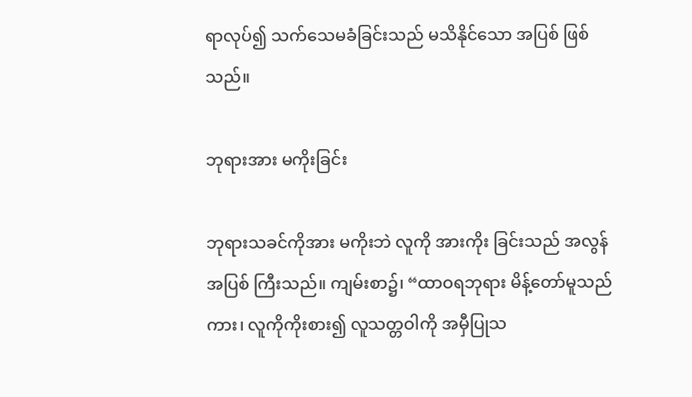ရာလုပ်၍ သက်သေမခံခြင်းသည် မသိနိုင်သော အပြစ် ဖြစ်သည်။

ဘုရားအား မကိုးခြင်း

ဘုရားသခင်ကိုအား မကိုးဘဲ လူကို အားကိုး ခြင်းသည် အလွန် အပြစ် ကြီးသည်။ ကျမ်းစာ၌၊ “ထာဝရဘုရား မိန့်တော်မူသည်ကား၊ လူကိုကိုးစား၍ လူသတ္တဝါကို အမှီပြုသ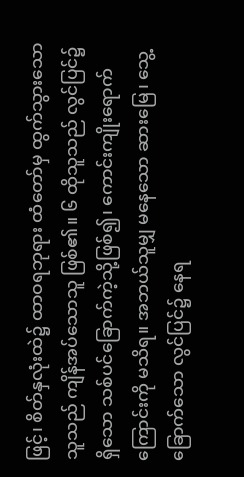ဖြင့်၊ စိတ်နှလုံးထဲ၌ ထာဝရဘုရား ထံတော်မှ ထွက်သွားသောသူသည် ကျိန်အပ်သောသူ ဖြစ်၏။ ၆ ထိုသူသည် လွင်ပြင်၌ ရှိသော သစ်ပင်ခြောက်ကဲ့သို့ဖြစ်၍၊ ကောင်းကျိုးရောက်ကြောင်းကို မသိရ။ အဘယ်သူမျှ မနေသော ဆားမြေ၊ သွေ့ ခြောက်သော လွင်ပြင်၌ နေရ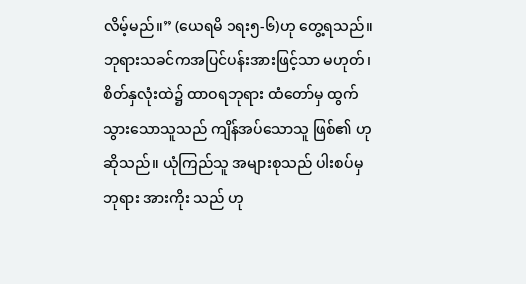လိမ့်မည်။” (ယေရမိ ၁ရး၅-၆)ဟု တွေ့ရသည်။ ဘုရားသခင်ကအပြင်ပန်းအားဖြင့်သာ မဟုတ်၊ စိတ်နှလုံးထဲ၌ ထာဝရဘုရား ထံတော်မှ ထွက် သွားသောသူသည် ကျိန်အပ်သောသူ ဖြစ်၏ ဟုဆိုသည်။ ယုံကြည်သူ အများစုသည် ပါးစပ်မှဘုရား အားကိုး သည် ဟု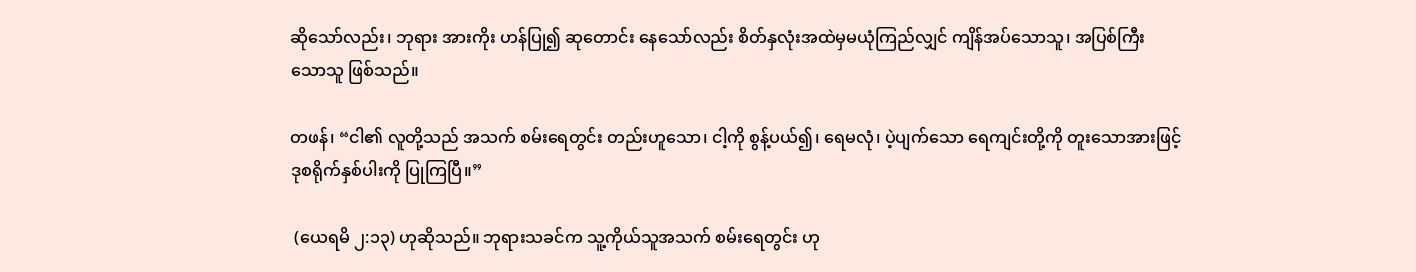ဆိုသော်လည်း၊ ဘုရား အားကိုး ဟန်ပြု၍ ဆုတောင်း နေသော်လည်း စိတ်နှလုံးအထဲမှမယုံကြည်လျှင် ကျိန်အပ်သောသူ၊ အပြစ်ကြီး သောသူ ဖြစ်သည်။

တဖန်၊ “ငါ၏ လူတို့သည် အသက် စမ်းရေတွင်း တည်းဟူသော၊ ငါ့ကို စွန့်ပယ်၍၊ ရေမလုံ၊ ပဲ့ပျက်သော ရေကျင်းတို့ကို တူးသောအားဖြင့် ဒုစရိုက်နှစ်ပါးကို ပြုကြပြီ။”

 (ယေရမိ ၂:၁၃) ဟုဆိုသည်။ ဘုရားသခင်က သူ့ကိုယ်သူအသက် စမ်းရေတွင်း ဟု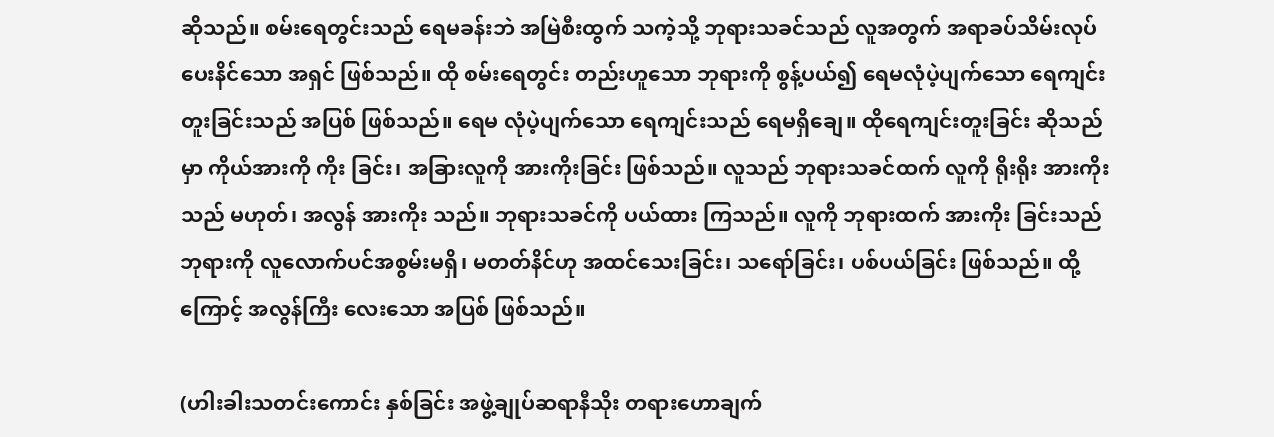ဆိုသည်။ စမ်းရေတွင်းသည် ရေမခန်းဘဲ အမြဲစီးထွက် သကဲ့သို့ ဘုရားသခင်သည် လူအတွက် အရာခပ်သိမ်းလုပ်ပေးနိင်သော အရှင် ဖြစ်သည်။ ထို စမ်းရေတွင်း တည်းဟူသော ဘုရားကို စွန့်ပယ်၍ ရေမလုံပဲ့ပျက်သော ရေကျင်းတူးခြင်းသည် အပြစ် ဖြစ်သည်။ ရေမ လုံပဲ့ပျက်သော ရေကျင်းသည် ရေမရှိချေ။ ထိုရေကျင်းတူးခြင်း ဆိုသည်မှာ ကိုယ်အားကို ကိုး ခြင်း၊ အခြားလူကို အားကိုးခြင်း ဖြစ်သည်။ လူသည် ဘုရားသခင်ထက် လူကို ရိုးရိုး အားကိုးသည် မဟုတ်၊ အလွန် အားကိုး သည်။ ဘုရားသခင်ကို ပယ်ထား ကြသည်။ လူကို ဘုရားထက် အားကိုး ခြင်းသည် ဘုရားကို လူလောက်ပင်အစွမ်းမရှိ၊ မတတ်နိင်ဟု အထင်သေးခြင်း၊ သရော်ခြင်း၊ ပစ်ပယ်ခြင်း ဖြစ်သည်။ ထို့ကြောင့် အလွန်ကြီး လေးသော အပြစ် ဖြစ်သည်။

(ဟါးခါးသတင်းကောင်း နှစ်ခြင်း အဖွဲ့ချုပ်ဆရာနီသိုး တရားဟောချက်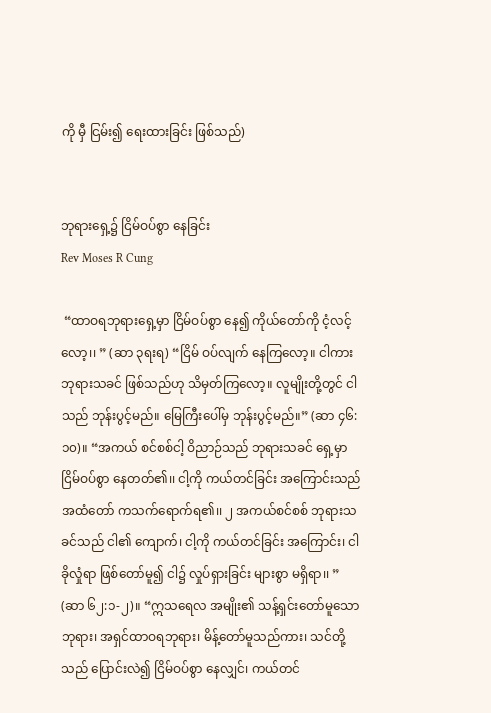ကို မှီ ငြမ်း၍ ရေးထားခြင်း ဖြစ်သည်)


ဘုရားရှေ့၌ ငြိမ်ဝပ်စွာ နေခြင်း
Rev Moses R Cung

 “ထာဝရဘုရားရှေ့မှာ ငြိမ်ဝပ်စွာ နေ၍ ကိုယ်တော်ကို ငံ့လင့်လော့၊၊ ” (ဆာ ၃ရးရ) “ငြိမ် ဝပ်လျက် နေကြလော့။ ငါကား ဘုရားသခင် ဖြစ်သည်ဟု သိမှတ်ကြလော့။ လူမျိုးတို့တွင် ငါသည် ဘုန်းပွင့်မည်။ မြေကြီးပေါ်မှ ဘုန်းပွင့်မည်။” (ဆာ ၄၆:၁၀)။ “အကယ် စင်စစ်ငါ့ ဝိညာဉ်သည် ဘုရားသခင် ရှေ့မှာ ငြိမ်ဝပ်စွာ နေတတ်၏၊၊ ငါ့ကို ကယ်တင်ခြင်း အကြောင်းသည် အထံတော် ကသက်ရောက်ရ၏၊၊ ၂ အကယ်စင်စစ် ဘုရားသခင်သည် ငါ၏ ကျောက်၊ ငါ့ကို ကယ်တင်ခြင်း အကြောင်း၊ ငါခိုလှုံရာ ဖြစ်တော်မူ၍ ငါ၌ လှုပ်ရှားခြင်း များစွာ မရှိရာ၊၊ ” (ဆာ ၆၂:၁-၂)။ “ဣသရေလ အမျိုး၏ သန့်ရှင်းတော်မူသော ဘုရား၊ အရှင်ထာဝရဘုရား၊ မိန့်တော်မူသည်ကား၊ သင်တို့သည် ပြောင်းလဲ၍ ငြိမ်ဝပ်စွာ နေလျှင်၊ ကယ်တင်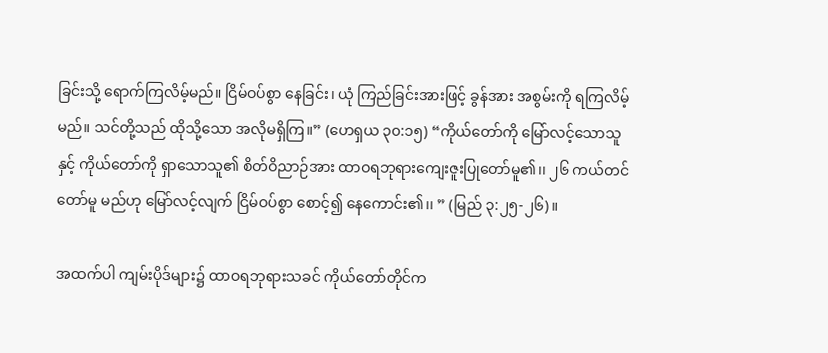ခြင်းသို့ ရောက်ကြလိမ့်မည်။ ငြိမ်ဝပ်စွာ နေခြင်း၊ ယုံ ကြည်ခြင်းအားဖြင့် ခွန်အား အစွမ်းကို ရကြလိမ့်မည်။ သင်တို့သည် ထိုသို့သော အလိုမရှိကြ။” (ဟေရှယ ၃၀:၁၅) “ကိုယ်တော်ကို မြော်လင့်သောသူနှင့် ကိုယ်တော်ကို ရှာသောသူ၏ စိတ်ဝိညာဉ်အား ထာဝရဘုရားကျေးဇူးပြုတော်မူ၏၊၊ ၂၆ ကယ်တင်တော်မူ မည်ဟု မြော်လင့်လျက် ငြိမ်ဝပ်စွာ စောင့်၍ နေကောင်း၏၊၊ ” (မြည် ၃:၂၅-၂၆)။

အထက်ပါ ကျမ်းပိုဒ်များ၌ ထာဝရဘုရားသခင် ကိုယ်တော်တိုင်က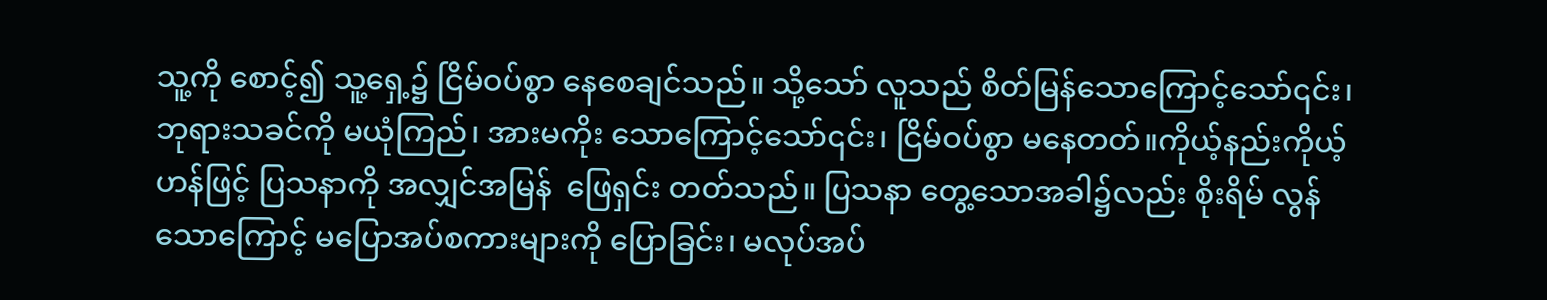သူ့ကို စောင့်၍ သူ့ရှေ့၌ ငြိမ်ဝပ်စွာ နေစေချင်သည်။ သို့သော် လူသည် စိတ်မြန်သောကြောင့်သော်၎င်း၊ ဘုရားသခင်ကို မယုံကြည်၊ အားမကိုး သောကြောင့်သော်၎င်း၊ ငြိမ်ဝပ်စွာ မနေတတ်။ကိုယ့်နည်းကိုယ့်ဟန်ဖြင့် ပြသနာကို အလျှင်အမြန်  ဖြေရှင်း တတ်သည်။ ပြသနာ တွေ့သောအခါ၌လည်း စိုးရိမ် လွန်သောကြောင့် မပြောအပ်စကားများကို ပြောခြင်း၊ မလုပ်အပ်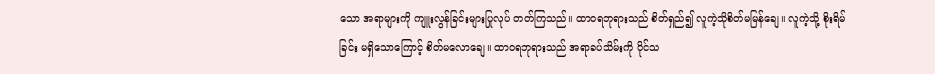သော အရာများကို ကျူးလွန်ခြင်းများပြုလုပ် တတ်ကြသည်။ ထာဝရဘုရားသည် စိတ်ရှည်၍ လူကဲ့သိုစိတ်မမြန်ချေ။ လူကဲ့သို့ စိုးရိမ်ခြင်း မရှိသောကြောင့် စိတ်မလောချေ။ ထာဝရဘုရားသည် အရာခပ်သိမ်းကို ပိုင်သ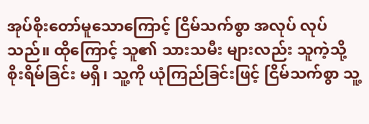အုပ်စိုးတော်မူသောကြောင့် ငြိမ်သက်စွာ အလုပ် လုပ်သည်။ ထိုကြောင့် သူ၏ သားသမီး များလည်း သူကဲ့သို့ စိုးရိမ်ခြင်း မရှိ၊ သူ့ကို ယုံကြည်ခြင်းဖြင့် ငြိမ်သက်စွာ သူ့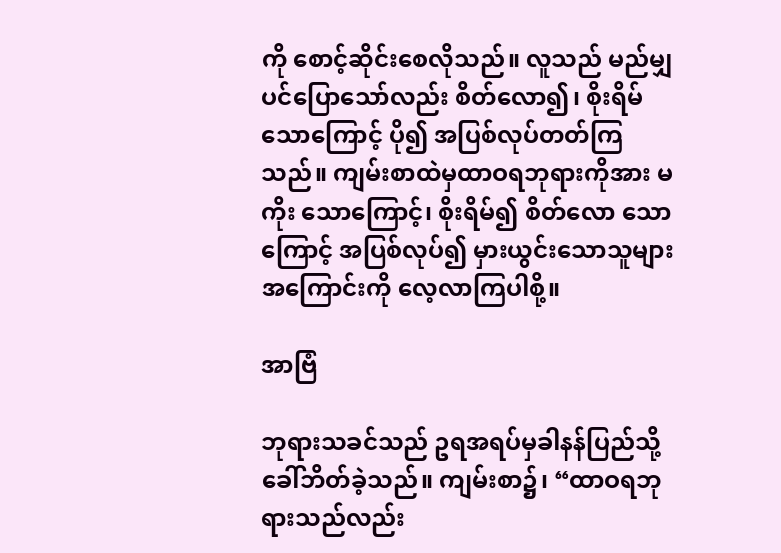ကို စောင့်ဆိုင်းစေလိုသည်။ လူသည် မည်မျှပင်ပြောသော်လည်း စိတ်လော၍၊ စိုးရိမ် သောကြောင့် ပို၍ အပြစ်လုပ်တတ်ကြသည်။ ကျမ်းစာထဲမှထာဝရဘုရားကိုအား မကိုး သောကြောင့်၊ စိုးရိမ်၍ စိတ်လော သောကြောင့် အပြစ်လုပ်၍ မှားယွင်းသောသူများ အကြောင်းကို လေ့လာကြပါစို့။

အာဗြံ

ဘုရားသခင်သည် ဥရအရပ်မှခါနန်ပြည်သို့ ခေါ်ဘိတ်ခဲ့သည်။ ကျမ်းစာ၌၊ “ထာဝရဘုရားသည်လည်း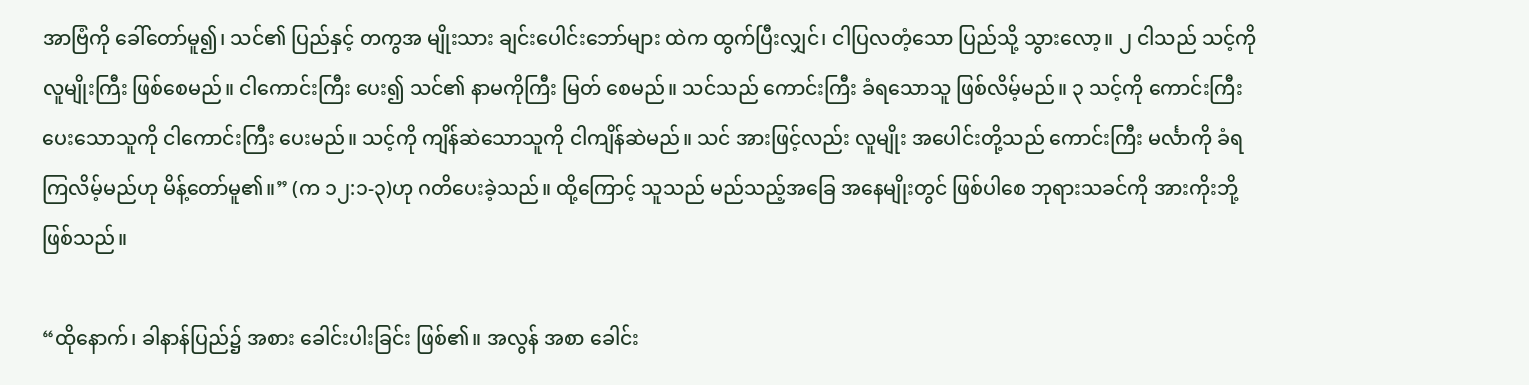အာဗြံကို ခေါ်တော်မူ၍၊ သင်၏ ပြည်နှင့် တကွအ မျိုးသား ချင်းပေါင်းဘော်များ ထဲက ထွက်ပြီးလျှင်၊ ငါပြလတံ့သော ပြည်သို့ သွားလော့။ ၂ ငါသည် သင့်ကို လူမျိုးကြီး ဖြစ်စေမည်။ ငါကောင်းကြီး ပေး၍ သင်၏ နာမကိုကြီး မြတ် စေမည်။ သင်သည် ကောင်းကြီး ခံရသောသူ ဖြစ်လိမ့်မည်။ ၃ သင့်ကို ကောင်းကြီး ပေးသောသူကို ငါကောင်းကြီး ပေးမည်။ သင့်ကို ကျိန်ဆဲသောသူကို ငါကျိန်ဆဲမည်။ သင် အားဖြင့်လည်း လူမျိုး အပေါင်းတို့သည် ကောင်းကြီး မင်္လာကို ခံရကြလိမ့်မည်ဟု မိန့်တော်မူ၏။” (က ၁၂:၁-၃)ဟု ဂတိပေးခဲ့သည်။ ထို့ကြောင့် သူသည် မည်သည့်အခြေ အနေမျိုးတွင် ဖြစ်ပါစေ ဘုရားသခင်ကို အားကိုးဘို့ ဖြစ်သည်။

“ထိုနောက်၊ ခါနာန်ပြည်၌ အစား ခေါင်းပါးခြင်း ဖြစ်၏။ အလွန် အစာ ခေါင်း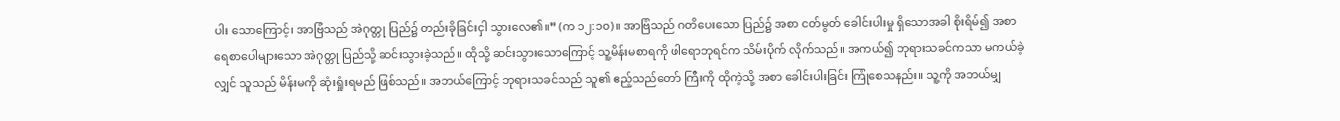ပါး သောကြောင့်၊ အာဗြံသည် အဲဂုတ္တု ပြည်၌ တည်းခိုခြင်းငှါ သွားလေ၏။” (က ၁၂:၁၀)။ အာဗြံသည် ဂတိပေးသော ပြည်၌ အစာ ငတ်မွတ် ခေါင်းပါးမှု ရှိသောအခါ စိုးရိမ်၍ အစာ ရေစာပေါများသော အဲဂုတ္တု ပြည်သို့ ဆင်းသွားခဲ့သည်။ ထိုသို့ ဆင်းသွားသောကြောင့် သူ့မိန်းမစာရကို ဖါရောဘုရင်က သိမ်းပိုက် လိုက်သည်။ အကယ်၍ ဘုရားသခင်ကသာ မကယ်ခဲ့လျှင် သူသည် မိန်းမကို ဆုံးရှုံးရမည် ဖြစ်သည်။ အဘယ်ကြောင့် ဘုရားသခင်သည် သူ၏ ဧည့်သည်တော် ကြီးကို ထိုကဲ့သို့ အစာ ခေါင်းပါးခြင်း ကြုံစေသနည်း။ သူ့ကို အဘယ်မျှ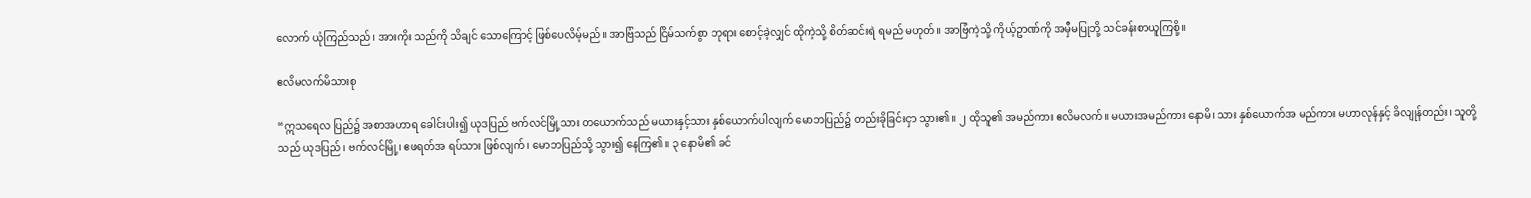လောက် ယုံကြည်သည်၊ အားကိုး သည်ကို သိချင် သောကြောင့် ဖြစ်ပေလိမ့်မည်။ အာဗြံသည် ငြိမ်သက်စွာ ဘုရား စောင့်ခဲ့လျှင် ထိုကဲ့သို့ စိတ်ဆင်းရဲ ရမည် မဟုတ်။ အာဗြံကဲ့သို့ ကိုယ့်ဥာဏ်ကို အမှီမပြုဘို့ သင်ခန်းစာယူကြစို့။

ဧလိမလက်မိသားစု

“ဣသရေလ ပြည်၌ အစာအဟာရ ခေါင်းပါး၍ ယုဒပြည် ဗက်လင်မြို့သား တယောက်သည် မယားနှင့်သား နှစ်ယောက်ပါလျက် မောဘပြည်၌ တည်းခိုခြင်းငှာ သွား၏။ ၂ ထိုသူ၏ အမည်ကား ဧလိမလက်။ မယားအမည်ကား နောမိ၊ သား နှစ်ယောက်အ မည်ကား မဟာလုန်နှင့် ခိလျုန်တည်း၊ သူတို့သည် ယုဒပြည်၊ ဗက်လင်မြို့၊ ဧဖရတ်အ ရပ်သား ဖြစ်လျက်၊ မောဘပြည်သို့ သွား၍ နေကြ၏။ ၃ နောမိ၏ ခင်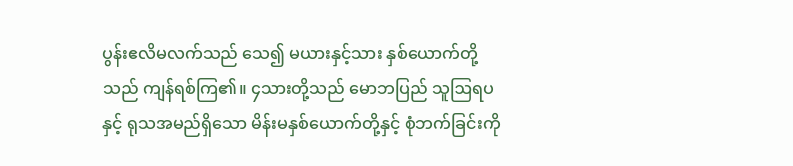ပွန်းဧလိမလက်သည် သေ၍ မယားနှင့်သား နှစ်ယောက်တို့သည် ကျန်ရစ်ကြ၏။ ၄သားတို့သည် မောဘပြည် သူဩရပနှင့် ရုသအမည်ရှိသော မိန်းမနှစ်ယောက်တို့နှင့် စုံဘက်ခြင်းကို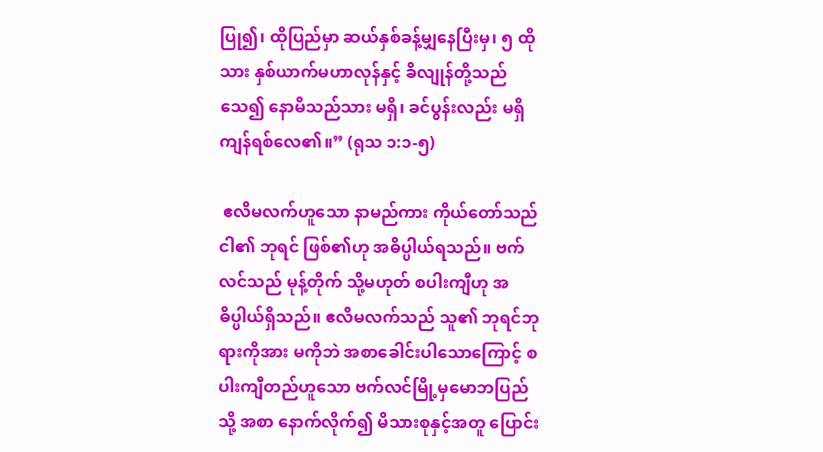ပြု၍၊ ထိုပြည်မှာ ဆယ်နှစ်ခန့်မျှနေပြီးမှ၊ ၅ ထိုသား နှစ်ယာက်မဟာလုန်နှင့် ခိလျုန်တို့သည် သေ၍ နောမိသည်သား မရှိ၊ ခင်ပွန်းလည်း မရှိကျန်ရစ်လေ၏။” (ရုသ ၁:၁-၅)

 ဧလိမလက်ဟူသော နာမည်ကား ကိုယ်တော်သည် ငါ၏ ဘုရင် ဖြစ်၏ဟု အဓိပ္ပါယ်ရသည်။ ဗက်လင်သည် မုန့်တိုက် သို့မဟုတ် စပါးကျီဟု အဓိပ္ပါယ်ရှိသည်။ ဧလိမလက်သည် သူ၏ ဘုရင်ဘုရားကိုအား မကိုဘဲ အစာခေါင်းပါသောကြောင့် စပါးကျီတည်ဟူသော ဗက်လင်မြို့မှမောဘပြည်သို့ အစာ နောက်လိုက်၍ မိသားစုနှင့်အတူ ပြောင်း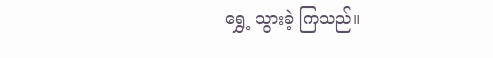ရွှေ့ သွားခဲ့ ကြသည်။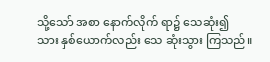သို့သော် အစာ နောက်လိုက် ရာ၌ သေဆုံး၍ သား နှစ်ယောက်လည်း သေ ဆုံးသွား ကြသည်။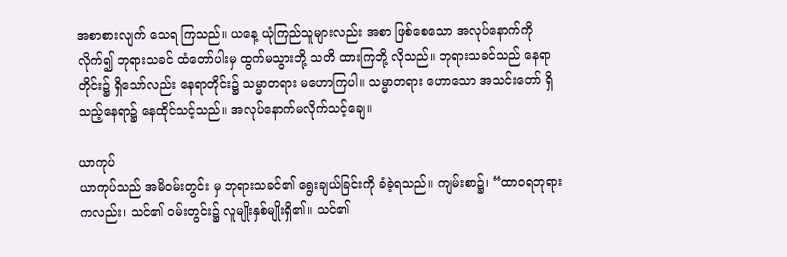အစာစားလျက် သေရ ကြသည်။ ယနေ့ ယုံကြည်သူများလည်း အစာ ဖြစ်စေသော အလုပ်နောက်ကို လိုက်၍ ဘုရားသခင် ထံတော်ပါးမှ ထွက်မသွားဘို့ သတိ ထားကြဘို့ လိုသည်။ ဘုရားသခင်သည် နေရာတိုင်း၌ ရှိသော်လည်း နေရာတိုင်း၌ သမ္မာတရား မဟောကြပါ။ သမ္မာတရား ဟောသော အသင်းတော် ရှိသည့်နေရာ၌ နေထိုင်သင့်သည်။ အလုပ်နောက်မလိုက်သင့်ချေ။

ယာကုပ်
ယာကုပ်သည် အမိဝမ်းတွင်း မှ ဘုရားသခင်၏ ရွေးချယ်ခြင်းကို ခံခဲ့ရသည်။ ကျမ်းစာ၌၊ “ထာဝရဘုရားကလည်း၊ သင်၏ ဝမ်းတွင်း၌ လူမျိုးနှစ်မျိုးရှိ၏။ သင်၏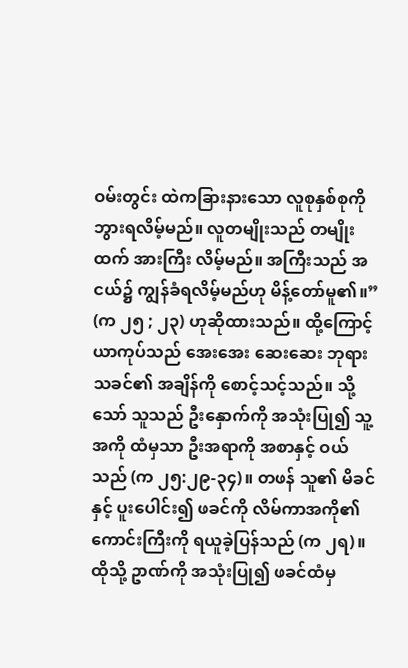ဝမ်းတွင်း ထဲကခြားနားသော လူစုနှစ်စုကို ဘွားရလိမ့်မည်။ လူတမျိုးသည် တမျိုးထက် အားကြီး လိမ့်မည်။ အကြီးသည် အငယ်၌ ကျွန်ခံရလိမ့်မည်ဟု မိန့်တော်မူ၏။” (က ၂၅ ; ၂၃) ဟုဆိုထားသည်။ ထို့ကြောင့် ယာကုပ်သည် အေးအေး ဆေးဆေး ဘုရားသခင်၏ အချိန်ကို စောင့်သင့်သည်။ သို့သော် သူသည် ဦးနှောက်ကို အသုံးပြု၍ သူ့အကို ထံမှသာ ဦးအရာကို အစာနှင့် ဝယ်သည် (က ၂၅:၂၉-၃၄)။ တဖန် သူ၏ မိခင်နှင့် ပူးပေါင်း၍ ဖခင်ကို လိမ်ကာအကို၏ ကောင်းကြီးကို ရယူခဲ့ပြန်သည် (က ၂ရ)။ ထိုသို့ ဥာဏ်ကို အသုံးပြု၍ ဖခင်ထံမှ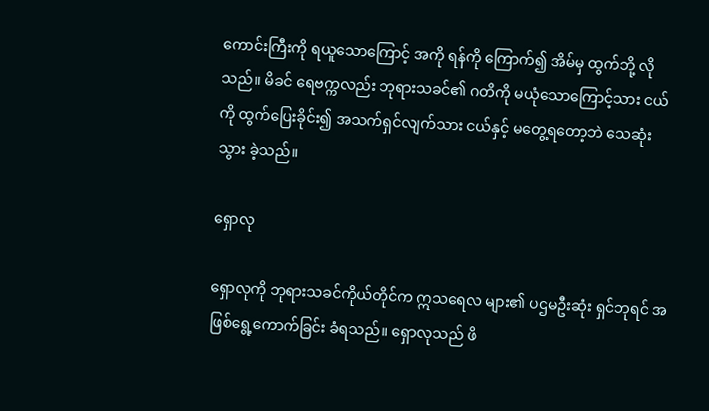ကောင်းကြီးကို ရယူသောကြောင့် အကို ရန်ကို ကြောက်၍ အိမ်မှ ထွက်ဘို့ လိုသည်။ မိခင် ရေဗက္ကလည်း ဘုရားသခင်၏ ဂတိကို မယုံသောကြောင့်သား ငယ်ကို ထွက်ပြေးခိုင်း၍ အသက်ရှင်လျက်သား ငယ်နှင့် မတွေ့ရတော့ဘဲ သေဆုံးသွား ခဲ့သည်။

ရှောလု

ရှောလုကို ဘုရားသခင်ကိုယ်တိုင်က ဣသရေလ များ၏ ပဌမဦးဆုံး ရှင်ဘုရင် အဖြစ်ရွေ့ကောက်ခြင်း ခံရသည်။ ရှောလုသည် ဖိ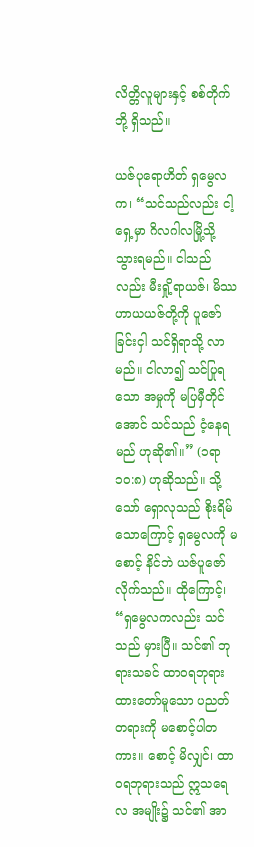လိတ္တိလူများနှင့် စစ်တိုက်ဘို့ ရှိသည်။

ယဇ်ပုရောဟိတ် ရှမွေလက၊ “သင်သည်လည်း ငါ့ရှေ့မှာ ဂိလဂါလမြို့သို့ သွားရမည်။ ငါသည်လည်း မီးရှို့ရာယဇ်၊ မိဿဟာယယဇ်တို့ကို ပူဇော်ခြင်းငှါ သင်ရှိရာသို့ လာမည်။ ငါလာ၍ သင်ပြုရသော အမှုကို မပြမှီတိုင်အောင် သင်သည် ငံ့နေရမည် ဟုဆို၏။” (၁ရာ ၁၀:၈) ဟုဆိုသည်။ သို့သော် ရှောလုသည် စိုးရိမ် သောကြောင့် ရှမွေလကို မစောင့် နိင်ဘဲ ယဇ်ပူဇော်လိုက်သည်။ ထိုကြောင့်၊ “ရှမွေလကလည်း သင်သည် မှားပြီ။ သင်၏ ဘုရားသခင် ထာဝရဘုရား ထားတော်မူသော ပညတ်တရားကို မစောင့်ပါတကား။ စောင့် မိလျှင်၊ ထာဝရဘုရားသည် ဣသရေလ အမျိုး၌ သင်၏ အာ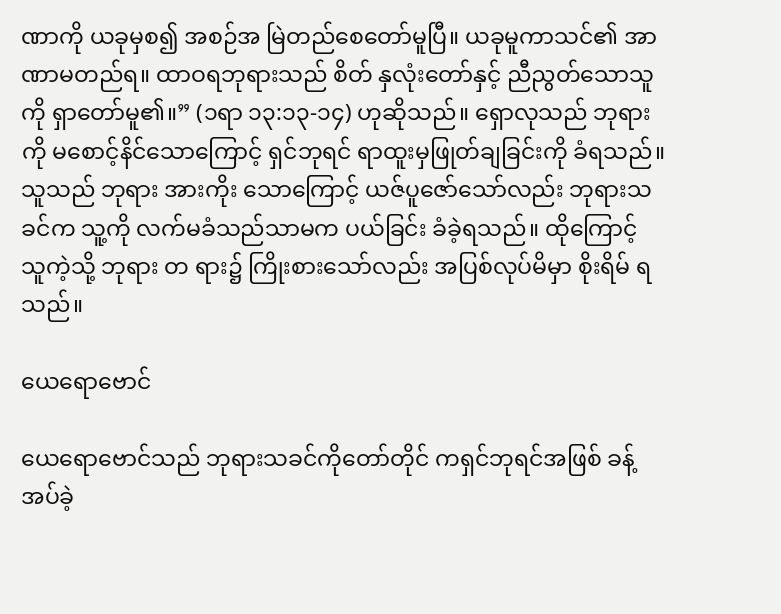ဏာကို ယခုမှစ၍ အစဉ်အ မြဲတည်စေတော်မူပြီ။ ယခုမူကာသင်၏ အာဏာမတည်ရ။ ထာဝရဘုရားသည် စိတ် နှလုံးတော်နှင့် ညီညွတ်သောသူကို ရှာတော်မူ၏။” (၁ရာ ၁၃:၁၃-၁၄) ဟုဆိုသည်။ ရှောလုသည် ဘုရားကို မစောင့်နိင်သောကြောင့် ရှင်ဘုရင် ရာထူးမှဖြုတ်ချခြင်းကို ခံရသည်။ သူသည် ဘုရား အားကိုး သောကြောင့် ယဇ်ပူဇော်သော်လည်း ဘုရားသခင်က သူ့ကို လက်မခံသည်သာမက ပယ်ခြင်း ခံခဲ့ရသည်။ ထိုကြောင့် သူကဲ့သို့ ဘုရား တ ရား၌ ကြိုးစားသော်လည်း အပြစ်လုပ်မိမှာ စိုးရိမ် ရသည်။

ယေရောဗောင်

ယေရောဗောင်သည် ဘုရားသခင်ကိုတော်တိုင် ကရှင်ဘုရင်အဖြစ် ခန့်အပ်ခဲ့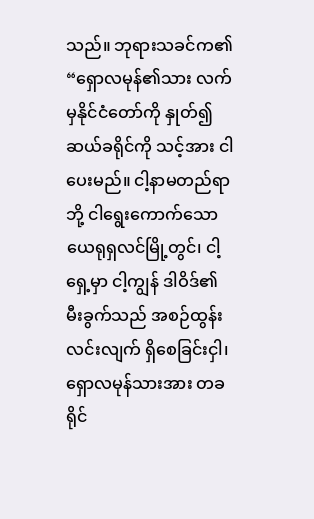သည်။ ဘုရားသခင်က၏ “ရှောလမုန်၏သား လက်မှနိုင်ငံတော်ကို နှုတ်၍ ဆယ်ခရိုင်ကို သင့်အား ငါပေးမည်။ ငါ့နာမတည်ရာဘို့ ငါရွေးကောက်သော ယေရုရှလင်မြို့တွင်၊ ငါ့ ရှေ့မှာ ငါ့ကျွန် ဒါဝိဒ်၏ မီးခွက်သည် အစဉ်ထွန်းလင်းလျက် ရှိစေခြင်းငှါ၊ ရှောလမုန်သားအား တခရိုင်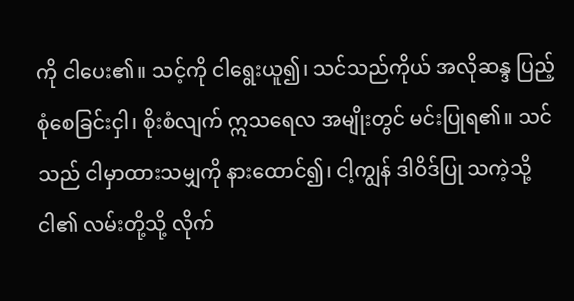ကို ငါပေး၏။ သင့်ကို ငါရွေးယူ၍၊ သင်သည်ကိုယ် အလိုဆန္ဒ ပြည့်စုံစေခြင်းငှါ၊ စိုးစံလျက် ဣသရေလ အမျိုးတွင် မင်းပြုရ၏။ သင်သည် ငါမှာထားသမျှကို နားထောင်၍၊ ငါ့ကျွန် ဒါဝိဒ်ပြု သကဲ့သို့ ငါ၏ လမ်းတို့သို့ လိုက်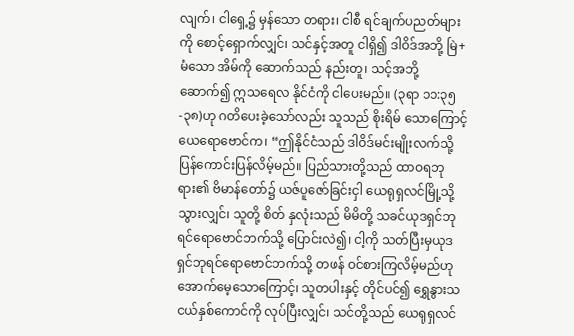လျက်၊ ငါရှေ့၌ မှန်သော တရား၊ ငါစီ ရင်ချက်ပညတ်များကို စောင့်ရှောက်လျှင်၊ သင်နှင့်အတူ ငါရှိ၍ ဒါဝိဒ်အဘို့ မြဲ+မံသော အိမ်ကို ဆောက်သည် နည်းတူ၊ သင့်အဘို့ ဆောက်၍ ဣသရေလ နိုင်ငံကို ငါပေးမည်။ (၃ရာ ၁၁:၃၅-၃၈)ဟု ဂတိပေးခဲ့သော်လည်း သူသည် စိုးရိမ် သောကြောင့် ယေရောဗောင်က၊ “ဤနိုင်ငံသည် ဒါဝိဒ်မင်းမျိုးလက်သို့ ပြန်ကောင်းပြန်လိမ့်မည်။ ပြည်သားတို့သည် ထာဝရဘုရား၏ ဗိမာန်တော်၌ ယဇ်ပူဇော်ခြင်းငှါ ယေရုရှလင်မြို့သို့ သွားလျှင်၊ သူတို့ စိတ် နှလုံးသည် မိမိတို့ သခင်ယုဒရှင်ဘုရင်ရောဗောင်ဘက်သို့ ပြောင်းလဲ၍၊ ငါ့ကို သတ်ပြီးမှယုဒရှင်ဘုရင်ရောဗောင်ဘက်သို့ တဖန် ဝင်စားကြလိမ့်မည်ဟု အောက်မေ့သောကြောင့်၊ သူတပါးနှင့် တိုင်ပင်၍ ရွှေနွားသငယ်နှစ်ကောင်ကို လုပ်ပြီးလျှင်၊ သင်တို့သည် ယေရုရှလင်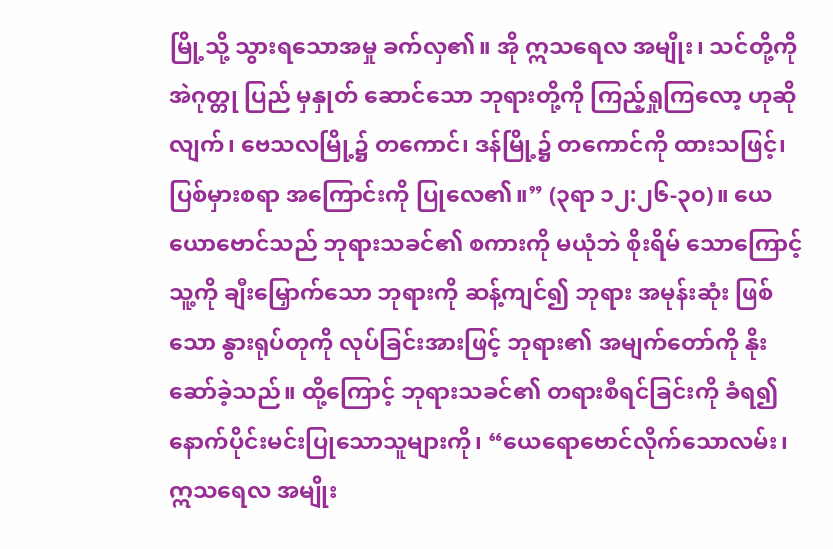မြို့သို့ သွားရသောအမှု ခက်လှ၏။ အို ဣသရေလ အမျိုး၊ သင်တို့ကို အဲဂုတ္တု ပြည် မှနှုတ် ဆောင်သော ဘုရားတို့ကို ကြည့်ရှုကြလော့ ဟုဆိုလျက်၊ ဗေသလမြို့၌ တကောင်၊ ဒန်မြို့၌ တကောင်ကို ထားသဖြင့်၊ ပြစ်မှားစရာ အကြောင်းကို ပြုလေ၏။” (၃ရာ ၁၂:၂၆-၃၀)။ ယေယောဗောင်သည် ဘုရားသခင်၏ စကားကို မယုံဘဲ စိုးရိမ် သောကြောင့် သူ့ကို ချီးမြှောက်သော ဘုရားကို ဆန့်ကျင်၍ ဘုရား အမုန်းဆုံး ဖြစ်သော နွားရုပ်တုကို လုပ်ခြင်းအားဖြင့် ဘုရား၏ အမျက်တော်ကို နိုးဆော်ခဲ့သည်။ ထို့ကြောင့် ဘုရားသခင်၏ တရားစီရင်ခြင်းကို ခံရ၍ နောက်ပိုင်းမင်းပြုသောသူများကို၊ “ယေရောဗောင်လိုက်သောလမ်း၊ ဣသရေလ အမျိုး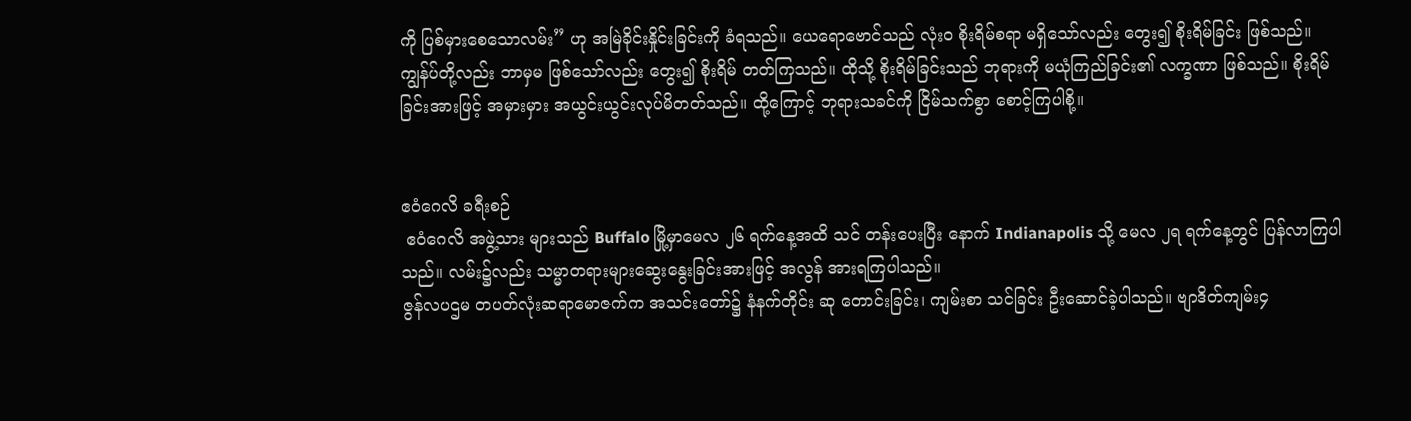ကို ပြစ်မှားစေသောလမ်း” ဟု အမြဲခိုင်းနှိုင်းခြင်းကို ခံရသည်။ ယေရောဗောင်သည် လုံးဝ စိုးရိမ်စရာ မရှိသော်လည်း တွေး၍ စိုးရိမ်ခြင်း ဖြစ်သည်။ ကျွန်ပ်တို့လည်း ဘာမှမ ဖြစ်သော်လည်း တွေး၍ စိုးရိမ် တတ်ကြသည်။ ထိုသို့ စိုးရိမ်ခြင်းသည် ဘုရားကို မယုံကြည်ခြင်း၏ လက္ခဏာ ဖြစ်သည်။ စိုးရိမ်ခြင်းအားဖြင့် အမှားမှား အယွင်းယွင်းလုပ်မိတတ်သည်။ ထို့ကြောင့် ဘုရားသခင်ကို ငြိမ်သက်စွာ စောင့်ကြပါစို့။


ဧဝံဂေလိ ခရီးစဉ်
 ဧဝံဂေလိ အဖွဲ့သား များသည် Buffalo မြို့မှာမေလ ၂၆ ရက်နေ့အထိ သင် တန်းပေးပြီး နောက် Indianapolis သို့ မေလ ၂ရ ရက်နေ့တွင် ပြန်လာကြပါသည်။ လမ်း၌လည်း သမ္မာတရားများဆွေးနွေးခြင်းအားဖြင့် အလွန် အားရကြပါသည်။
ဇွန်လပဌမ တပတ်လုံးဆရာမောဇက်က အသင်းတော်၌ နံနက်တိုင်း ဆု တောင်းခြင်း၊ ကျမ်းစာ သင်ခြင်း ဦးဆောင်ခဲ့ပါသည်။ ဗျာဒိတ်ကျမ်း၄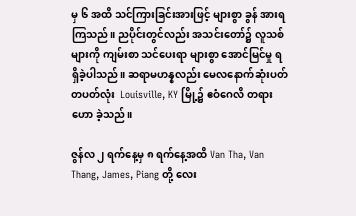မှ ၆ အထိ သင်ကြားခြင်းအားဖြင့် များစွာ ခွန် အားရကြသည်။ ညပိုင်းတွင်လည်း အသင်းတော်၌ လူသစ်များကို ကျမ်းစာ သင်ပေးရာ များစွာ အောင်မြင်မှု ရရှိခဲ့ပါသည်။ ဆရာမဟန္နလည်း မေလနောက်ဆုံးပတ် တပတ်လုံး  Louisville, KY မြို့၌ ဧဝံဂေလိ တရားဟော ခဲ့သည်။

ဇွန်လ ၂ ရက်နေ့မှ ၈ ရက်နေ့အထိ Van Tha, Van Thang, James, Piang တို့ လေး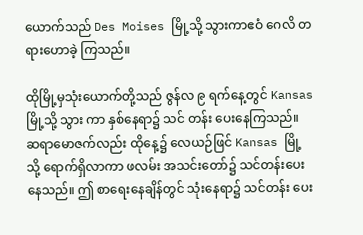ယောက်သည် Des Moises မြို့သို့ သွားကာဧဝံ ဂေလိ တရားဟောခဲ့ ကြသည်။

ထိုမြို့မှသုံးယောက်တို့သည် ဇွန်လ ၉ ရက်နေ့တွင် Kansas  မြို့သို့ သွား ကာ နှစ်နေရာ၌ သင် တန်း ပေးနေကြသည်။ ဆရာမောဇက်လည်း ထိုနေ့၌ လေယဉ်ဖြင် Kansas မြို့သို့ ရောက်ရှိလာကာ ဖလမ်း အသင်းတော်၌ သင်တန်းပေးနေသည်။ ဤ စာရေးနေချိန်တွင် သုံးနေရာ၌ သင်တန်း ပေး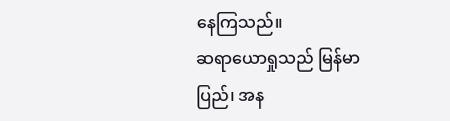နေကြသည်။
ဆရာယောရှုသည် မြန်မာပြည်၊ အန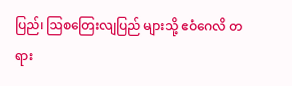ပြည်၊ ဩစတြေးလျပြည် များသို့ ဧဝံဂေလိ တရား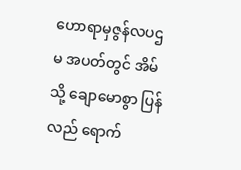ဟောရာမှဇွန်လပဌမ အပတ်တွင် အိမ်သို့ ချောမောစွာ ပြန်လည် ရောက်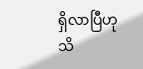ရှိလာပြီဟု သိ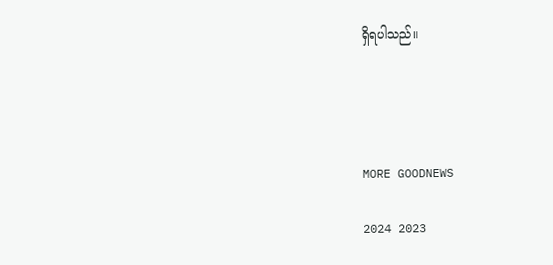ရှိရပါသည်။




MORE GOODNEWS

2024 2023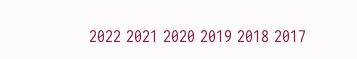2022 2021 2020 2019 2018 2017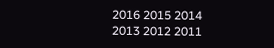2016 2015 2014 2013 2012 2011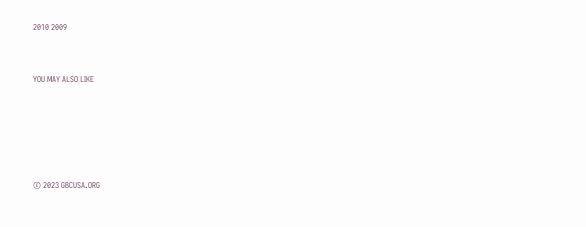2010 2009



YOU MAY ALSO LIKE







© 2023 GBCUSA.ORG